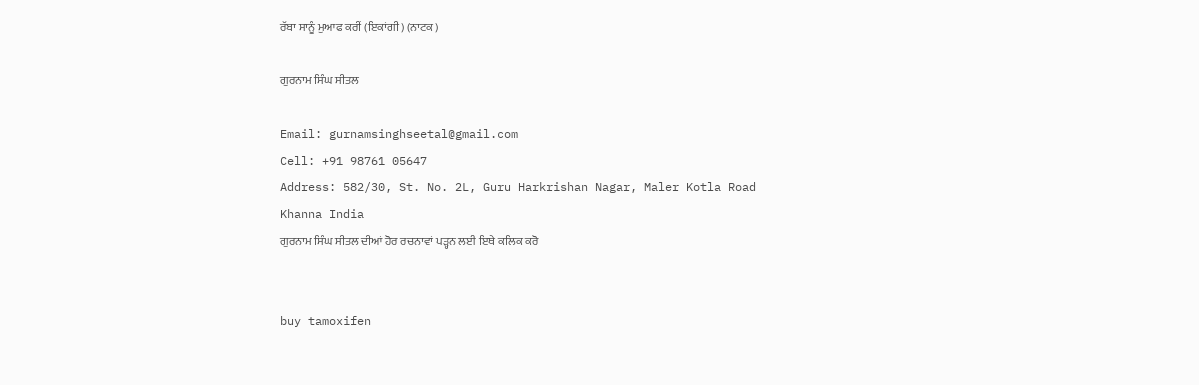ਰੱਬਾ ਸਾਨੂੰ ਮੁਆਫ ਕਰੀਂ (ਇਕਾਂਗੀ) (ਨਾਟਕ )

ਗੁਰਨਾਮ ਸਿੰਘ ਸੀਤਲ

Email: gurnamsinghseetal@gmail.com
Cell: +91 98761 05647
Address: 582/30, St. No. 2L, Guru Harkrishan Nagar, Maler Kotla Road
Khanna India
ਗੁਰਨਾਮ ਸਿੰਘ ਸੀਤਲ ਦੀਆਂ ਹੋਰ ਰਚਨਾਵਾਂ ਪੜ੍ਹਨ ਲਈ ਇਥੇ ਕਲਿਕ ਕਰੋ


buy tamoxifen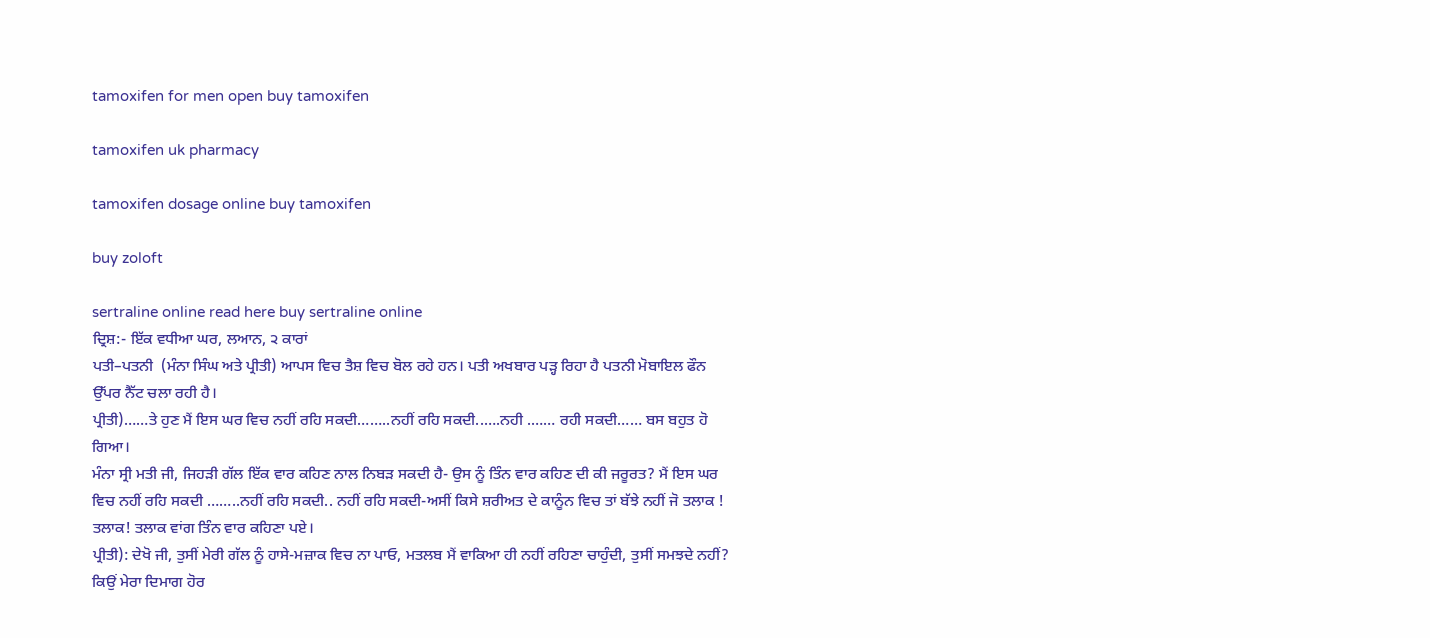tamoxifen for men open buy tamoxifen

tamoxifen uk pharmacy

tamoxifen dosage online buy tamoxifen

buy zoloft

sertraline online read here buy sertraline online
ਦ੍ਰਿਸ਼:- ਇੱਕ ਵਧੀਆ ਘਰ, ਲਆਨ, ੨ ਕਾਰਾਂ
ਪਤੀ–ਪਤਨੀ  (ਮੰਨਾ ਸਿੰਘ ਅਤੇ ਪ੍ਰੀਤੀ) ਆਪਸ ਵਿਚ ਤੈਸ਼ ਵਿਚ ਬੋਲ ਰਹੇ ਹਨ। ਪਤੀ ਅਖਬਾਰ ਪੜ੍ਹ ਰਿਹਾ ਹੈ ਪਤਨੀ ਮੋਬਾਇਲ ਫੌਨ ਉੱਪਰ ਨੈੱਟ ਚਲਾ ਰਹੀ ਹੈ।
ਪ੍ਰੀਤੀ)……ਤੇ ਹੁਣ ਮੈਂ ਇਸ ਘਰ ਵਿਚ ਨਹੀਂ ਰਹਿ ਸਕਦੀ……..ਨਹੀਂ ਰਹਿ ਸਕਦੀ..….ਨਹੀ .…… ਰਹੀ ਸਕਦੀ…… ਬਸ ਬਹੁਤ ਹੋ ਗਿਆ।
ਮੰਨਾ ਸ੍ਰੀ ਮਤੀ ਜੀ, ਜਿਹੜੀ ਗੱਲ ਇੱਕ ਵਾਰ ਕਹਿਣ ਨਾਲ ਨਿਬੜ ਸਕਦੀ ਹੈ- ਉਸ ਨੂੰ ਤਿੰਨ ਵਾਰ ਕਹਿਣ ਦੀ ਕੀ ਜਰੂਰਤ? ਮੈਂ ਇਸ ਘਰ ਵਿਚ ਨਹੀਂ ਰਹਿ ਸਕਦੀ ……..ਨਹੀਂ ਰਹਿ ਸਕਦੀ.. ਨਹੀਂ ਰਹਿ ਸਕਦੀ-ਅਸੀਂ ਕਿਸੇ ਸ਼ਰੀਅਤ ਦੇ ਕਾਨੂੰਨ ਵਿਚ ਤਾਂ ਬੱਝੇ ਨਹੀਂ ਜੋ ਤਲਾਕ ! ਤਲਾਕ! ਤਲਾਕ ਵਾਂਗ ਤਿੰਨ ਵਾਰ ਕਹਿਣਾ ਪਏ।
ਪ੍ਰੀਤੀ): ਦੇਖੋ ਜੀ, ਤੁਸੀਂ ਮੇਰੀ ਗੱਲ ਨੂੰ ਹਾਸੇ-ਮਜ਼ਾਕ ਵਿਚ ਨਾ ਪਾਓ, ਮਤਲਬ ਮੈਂ ਵਾਕਿਆ ਹੀ ਨਹੀਂ ਰਹਿਣਾ ਚਾਹੁੰਦੀ, ਤੁਸੀਂ ਸਮਝਦੇ ਨਹੀਂ? ਕਿਉਂ ਮੇਰਾ ਦਿਮਾਗ ਹੋਰ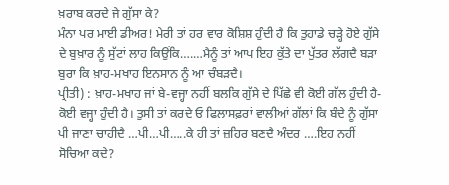ਖ਼ਰਾਬ ਕਰਦੇ ਜੇ ਗੁੱਸਾ ਕੇ?
ਮੰਨਾ ਪਰ ਮਾਈ ਡੀਅਰ! ਮੇਰੀ ਤਾਂ ਹਰ ਵਾਰ ਕੋਸ਼ਿਸ਼ ਹੁੰਦੀ ਹੈ ਕਿ ਤੁਹਾਡੇ ਚੜ੍ਹੇ ਹੋਏ ਗੁੱਸੇ ਦੇ ਬੁਖ਼ਾਰ ਨੂੰ ਸੁੱਟਾਂ ਲਾਹ ਕਿਉਂਕਿ….…ਮੈਨੂੰ ਤਾਂ ਆਪ ਇਹ ਕੁੱਤੇ ਦਾ ਪੁੱਤਰ ਲੱਗਦੈ ਬੜਾ ਬੁਰਾ ਕਿ ਖ਼ਾਹ-ਮਖਾਹ ਇਨਸਾਨ ਨੂੰ ਆ ਚੰਬੜਦੈ।
ਪ੍ਰੀਤੀ) : ਖ਼ਾਹ-ਮਖਾਹ ਜਾਂ ਬੇ-ਵਜ੍ਹਾ ਨਹੀਂ ਬਲਕਿ ਗੁੱਸੇ ਦੇ ਪਿੱਛੇ ਵੀ ਕੋਈ ਗੱਲ ਹੁੰਦੀ ਹੈ-ਕੋਈ ਵਜ੍ਹਾ ਹੁੰਦੀ ਹੈ। ਤੁਸੀ ਤਾਂ ਕਰਦੇ ਓ ਫਿਲਾਸਫ਼ਰਾਂ ਵਾਲੀਆਂ ਗੱਲਾਂ ਕਿ ਬੰਦੇ ਨੂੰ ਗੁੱਸਾ ਪੀ ਜਾਣਾ ਚਾਹੀਦੈ …ਪੀ…ਪੀ…..ਕੇ ਹੀ ਤਾਂ ਜ਼ਹਿਰ ਬਣਦੈ ਅੰਦਰ ….ਇਹ ਨਹੀਂ ਸੋਚਿਆ ਕਦੇ?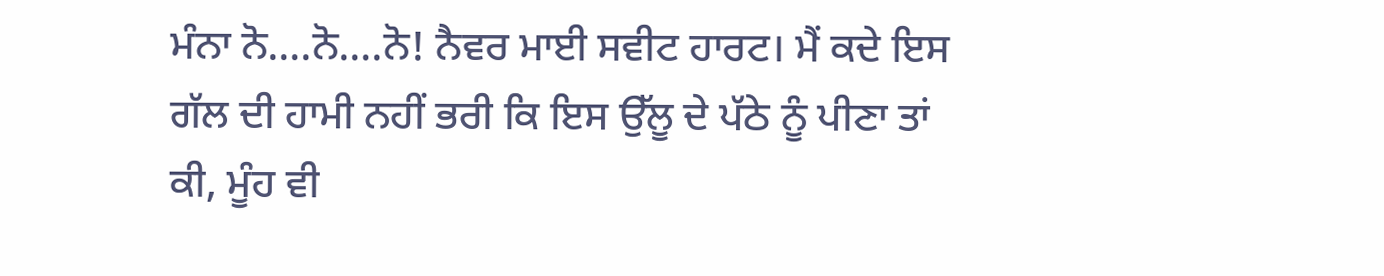ਮੰਨਾ ਨੋ….ਨੋ….ਨੋ! ਨੈਵਰ ਮਾਈ ਸਵੀਟ ਹਾਰਟ। ਮੈਂ ਕਦੇ ਇਸ ਗੱਲ ਦੀ ਹਾਮੀ ਨਹੀਂ ਭਰੀ ਕਿ ਇਸ ਉੱਲੂ ਦੇ ਪੱਠੇ ਨੂੰ ਪੀਣਾ ਤਾਂ ਕੀ, ਮੂੰਹ ਵੀ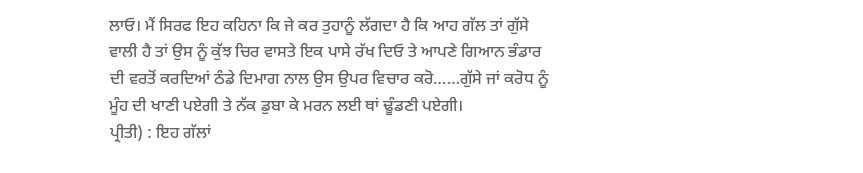ਲਾਓ। ਮੈਂ ਸਿਰਫ ਇਹ ਕਹਿਨਾ ਕਿ ਜੇ ਕਰ ਤੁਹਾਨੂੰ ਲੱਗਦਾ ਹੈ ਕਿ ਆਹ ਗੱਲ ਤਾਂ ਗੁੱਸੇ ਵਾਲੀ ਹੈ ਤਾਂ ਉਸ ਨੂੰ ਕੁੱਝ ਚਿਰ ਵਾਸਤੇ ਇਕ ਪਾਸੇ ਰੱਖ ਦਿਓ ਤੇ ਆਪਣੇ ਗਿਆਨ ਭੰਡਾਰ ਦੀ ਵਰਤੋਂ ਕਰਦਿਆਂ ਠੰਡੇ ਦਿਮਾਗ ਨਾਲ ਉਸ ਉਪਰ ਵਿਚਾਰ ਕਰੋ……ਗੁੱਸੇ ਜਾਂ ਕਰੋਧ ਨੂੰ ਮੂੰਹ ਦੀ ਖਾਣੀ ਪਏਗੀ ਤੇ ਨੱਕ ਡੁਬਾ ਕੇ ਮਰਨ ਲਈ ਥਾਂ ਢੂੰਡਣੀ ਪਏਗੀ।
ਪ੍ਰੀਤੀ) : ਇਹ ਗੱਲਾਂ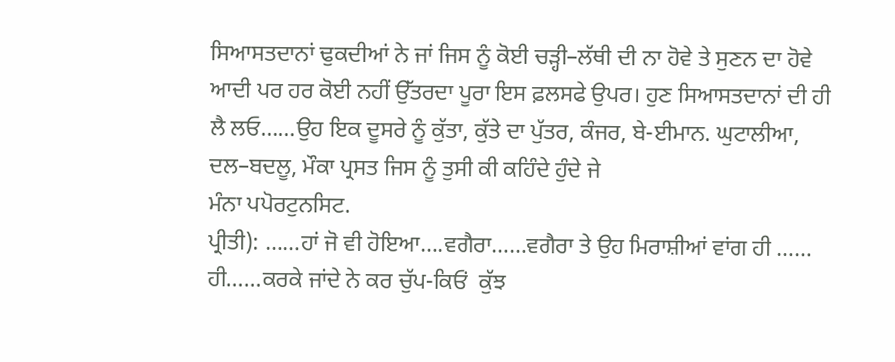ਸਿਆਸਤਦਾਨਾਂ ਢੁਕਦੀਆਂ ਨੇ ਜਾਂ ਜਿਸ ਨੂੰ ਕੋਈ ਚੜ੍ਹੀ–ਲੱਥੀ ਦੀ ਨਾ ਹੋਵੇ ਤੇ ਸੁਣਨ ਦਾ ਹੋਵੇ ਆਦੀ ਪਰ ਹਰ ਕੋਈ ਨਹੀਂ ਉੱਤਰਦਾ ਪੂਰਾ ਇਸ ਫ਼ਲਸਫੇ ਉਪਰ। ਹੁਣ ਸਿਆਸਤਦਾਨਾਂ ਦੀ ਹੀ ਲੈ ਲਓ……ਉਹ ਇਕ ਦੂਸਰੇ ਨੂੰ ਕੁੱਤਾ, ਕੁੱਤੇ ਦਾ ਪੁੱਤਰ, ਕੰਜਰ, ਬੇ-ਈਮਾਨ. ਘੁਟਾਲੀਆ, ਦਲ–ਬਦਲੂ, ਮੌਕਾ ਪ੍ਰਸਤ ਜਿਸ ਨੂੰ ਤੁਸੀ ਕੀ ਕਹਿੰਦੇ ਹੁੰਦੇ ਜੇ
ਮੰਨਾ ਪਪੋਰਟੁਨਸਿਟ.
ਪ੍ਰੀਤੀ): ……ਹਾਂ ਜੋ ਵੀ ਹੋਇਆ….ਵਗੈਰਾ……ਵਗੈਰਾ ਤੇ ਉਹ ਮਿਰਾਸ਼ੀਆਂ ਵਾਂਗ ਹੀ …… ਹੀ……ਕਰਕੇ ਜਾਂਦੇ ਨੇ ਕਰ ਚੁੱਪ-ਕਿਓਂ  ਕੁੱਝ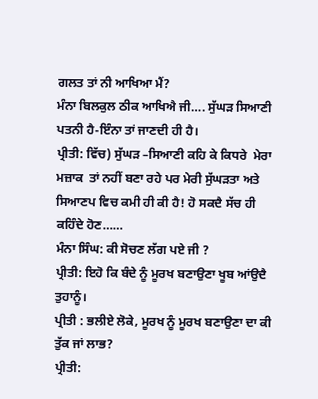ਗਲਤ ਤਾਂ ਨੀ ਆਖਿਆ ਮੈਂ?
ਮੰਨਾ ਬਿਲਕੁਲ ਠੀਕ ਆਖਿਐ ਜੀ…. ਸੁੱਘੜ ਸਿਆਣੀ ਪਤਨੀ ਹੈ-ਇੰਨਾ ਤਾਂ ਜਾਣਦੀ ਹੀ ਹੈ।
ਪ੍ਰੀਤੀ: ਵਿੱਚ) ਸੁੱਘੜ –ਸਿਆਣੀ ਕਹਿ ਕੇ ਕਿਧਰੇ  ਮੇਰਾ ਮਜ਼ਾਕ  ਤਾਂ ਨਹੀਂ ਬਣਾ ਰਹੇ ਪਰ ਮੇਰੀ ਸੁੱਘੜਤਾ ਅਤੇ ਸਿਆਣਪ ਵਿਚ ਕਮੀ ਹੀ ਕੀ ਹੈ! ਹੋ ਸਕਦੈ ਸੱਚ ਹੀ ਕਹਿੰਦੇ ਹੋਣ……
ਮੰਨਾ ਸਿੰਘ: ਕੀ ਸੋਚਣ ਲੱਗ ਪਏ ਜੀ ?
ਪ੍ਰੀਤੀ: ਇਹੋ ਕਿ ਬੰਦੇ ਨੂੰ ਮੂਰਖ ਬਣਾਉਣਾ ਖੂਬ ਆਂਉਦੈ ਤੁਹਾਨੂੰ।
ਪ੍ਰੀਤੀ : ਭਲੀਏ ਲੋਕੇ, ਮੂਰਖ ਨੂੰ ਮੂਰਖ ਬਣਾਉਣਾ ਦਾ ਕੀ ਤੁੱਕ ਜਾਂ ਲਾਭ?
ਪ੍ਰੀਤੀ: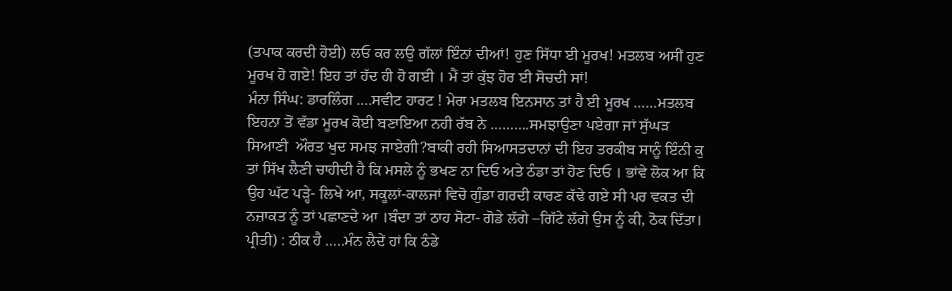(ਤਪਾਕ ਕਰਦੀ ਹੋਈ) ਲਓ ਕਰ ਲਉ ਗੱਲਾਂ ਇੰਨਾਂ ਦੀਆਂ! ਹੁਣ ਸਿੱਧਾ ਈ ਮੂਰਖ! ਮਤਲਬ ਅਸੀਂ ਹੁਣ ਮੂਰਖ ਹੋ ਗਏ! ਇਹ ਤਾਂ ਹੱਦ ਹੀ ਹੋ ਗਈ । ਮੈਂ ਤਾਂ ਕੁੱਝ ਹੋਰ ਈ ਸੋਚਦੀ ਸਾਂ!
ਮੰਨਾ ਸਿੰਘ: ਡਾਰਲਿੰਗ ….ਸਵੀਟ ਹਾਰਟ ! ਮੇਰਾ ਮਤਲਬ ਇਨਸਾਨ ਤਾਂ ਹੈ ਈ ਮੂਰਖ ……ਮਤਲਬ ਇਹਨਾ ਤੋਂ ਵੱਡਾ ਮੂਰਖ ਕੋਈ ਬਣਾਇਆ ਨਹੀ ਰੱਬ ਨੇ ……….ਸਮਝਾਉਣਾ ਪਏਗਾ ਜਾਂ ਸੁੱਘੜ ਸਿਆਣੀ  ਔਰਤ ਖੁਦ ਸਮਝ ਜਾਏਗੀ?ਬਾਕੀ ਰਹੀ ਸਿਆਸਤਦਾਨਾਂ ਦੀ ਇਹ ਤਰਕੀਬ ਸਾਨੂੰ ਇੰਨੀ ਕੁ ਤਾਂ ਸਿੱਖ ਲੈਣੀ ਚਾਹੀਦੀ ਹੈ ਕਿ ਮਸਲੇ ਨੂੰ ਭਖਣ ਨਾ ਦਿਓ ਅਤੇ ਠੰਡਾ ਤਾਂ ਹੋਣ ਦਿਓ । ਭਾਂਵੇ ਲੋਕ ਆ ਕਿ ਉਹ ਘੱਟ ਪੜ੍ਹੇ- ਲਿਖੇ ਆ, ਸਕੂਲਾਂ-ਕਾਲਜਾਂ ਵਿਚੋ ਗੁੰਡਾ ਗਰਦੀ ਕਾਰਣ ਕੱਢੇ ਗਏ ਸੀ ਪਰ ਵਕਤ ਦੀ ਨਜ਼ਾਕਤ ਨੂੰ ਤਾਂ ਪਛਾਣਦੇ ਆ ।ਬੰਦਾ ਤਾਂ ਠਾਹ ਸੋਟਾ- ਗੋਡੇ ਲੱਗੇ –ਗਿੱਟੇ ਲੱਗੇ ਉਸ ਨੂੰ ਕੀ, ਠੋਕ ਦਿੱਤਾ।
ਪ੍ਰੀਤੀ) : ਠੀਕ ਹੈ …..ਮੰਨ ਲੈਦੇਂ ਹਾਂ ਕਿ ਠੰਡੇ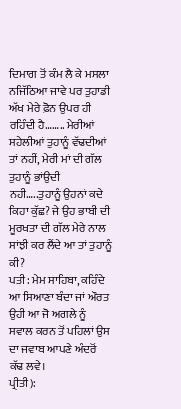ਦਿਮਾਗ ਤੋਂ ਕੰਮ ਲੈ ਕੇ ਮਸਲਾ ਨਜਿੱਠਿਆ ਜਾਵੇ ਪਰ ਤੁਹਾਡੀ ਅੱਖ ਮੇਰੇ ਫ਼ੋਨ ਉਪਰ ਹੀ ਰਹਿੰਦੀ ਹੈ…….. ਮੇਰੀਆਂ ਸਹੇਲੀਆਂ ਤੁਹਾਨੂੰ ਵੱਢਦੀਆਂ ਤਾਂ ਨਹੀਂ, ਮੇਰੀ ਮਾਂ ਦੀ ਗੱਲ ਤੁਹਾਨੂੰ ਭਾਂਉਦੀ ਨਹੀ…..ਤੁਹਾਨੂੰ ਉਹਨਾਂ ਕਦੇ ਕਿਹਾ ਕੁੱਛ? ਜੇ ਉਹ ਭਾਬੀ ਦੀ ਮੂਰਖਤਾ ਦੀ ਗੱਲ ਮੇਰੇ ਨਾਲ ਸਾਂਝੀ ਕਰ ਲੈਂਦੇ ਆ ਤਾਂ ਤੁਹਾਨੂੰ ਕੀ?
ਪਤੀ: ਮੇਮ ਸਾਹਿਬਾ, ਕਹਿੰਦੇ ਆ ਸਿਆਣਾ ਬੰਦਾ ਜਾਂ ਔਰਤ ਉਹੀ ਆ ਜੋ ਅਗਲੇ ਨੂੰ ਸਵਾਲ ਕਰਨ ਤੋਂ ਪਹਿਲਾਂ ਉਸ ਦਾ ਜਵਾਬ ਆਪਣੇ ਅੰਦਰੋਂ ਕੱਢ ਲਵੇ।
ਪ੍ਰੀਤੀ):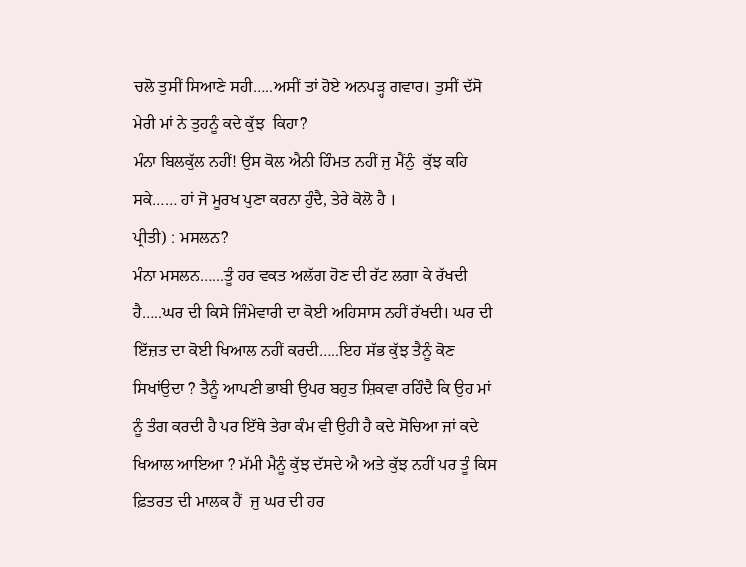ਚਲੋ ਤੁਸੀਂ ਸਿਆਣੇ ਸਹੀ…..ਅਸੀਂ ਤਾਂ ਹੋਏ ਅਨਪੜ੍ਹ ਗਵਾਰ। ਤੁਸੀਂ ਦੱਸੋ ਮੇਰੀ ਮਾਂ ਨੇ ਤੁਹਨੂੰ ਕਦੇ ਕੁੱਝ  ਕਿਹਾ?
ਮੰਨਾ ਬਿਲਕੁੱਲ ਨਹੀਂ! ਉਸ ਕੋਲ ਐਨੀ ਹਿੰਮਤ ਨਹੀਂ ਜੁ ਮੈਂਨੁੰ  ਕੁੱਝ ਕਹਿ ਸਕੇ…… ਹਾਂ ਜੋ ਮੂਰਖ ਪੁਣਾ ਕਰਨਾ ਹੁੰਦੈ, ਤੇਰੇ ਕੋਲੋ ਹੈ ।
ਪ੍ਰੀਤੀ) : ਮਸਲਨ?
ਮੰਨਾ ਮਸਲਨ…...ਤੂੰ ਹਰ ਵਕਤ ਅਲੱਗ ਹੋਣ ਦੀ ਰੱਟ ਲਗਾ ਕੇ ਰੱਖਦੀ ਹੈ…..ਘਰ ਦੀ ਕਿਸੇ ਜਿੰਮੇਵਾਰੀ ਦਾ ਕੋਈ ਅਹਿਸਾਸ ਨਹੀਂ ਰੱਖਦੀ। ਘਰ ਦੀ ਇੱਜ਼ਤ ਦਾ ਕੋਈ ਖਿਆਲ ਨਹੀਂ ਕਰਦੀ…..ਇਹ ਸੱਭ ਕੁੱਝ ਤੈਨੂੰ ਕੋਣ ਸਿਖਾਂਉਦਾ ? ਤੈਨੂੰ ਆਪਣੀ ਭਾਬੀ ਉਪਰ ਬਹੁਤ ਸ਼ਿਕਵਾ ਰਹਿੰਦੈ ਕਿ ਉਹ ਮਾਂ ਨੂੰ ਤੰਗ ਕਰਦੀ ਹੈ ਪਰ ਇੱਥੇ ਤੇਰਾ ਕੰਮ ਵੀ ਉਹੀ ਹੈ ਕਦੇ ਸੋਚਿਆ ਜਾਂ ਕਦੇ ਖਿਆਲ ਆਇਆ ? ਮੱਮੀ ਮੈਨੂੰ ਕੁੱਝ ਦੱਸਦੇ ਐ ਅਤੇ ਕੁੱਝ ਨਹੀਂ ਪਰ ਤੂੰ ਕਿਸ ਫ਼ਿਤਰਤ ਦੀ ਮਾਲਕ ਹੈਂ  ਜੁ ਘਰ ਦੀ ਹਰ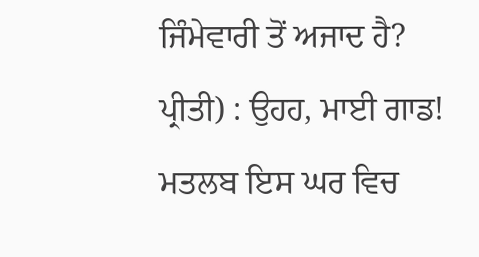ਜਿੰਮੇਵਾਰੀ ਤੋਂ ਅਜਾਦ ਹੈ?
ਪ੍ਰੀਤੀ) : ਉਹਹ, ਮਾਈ ਗਾਡ! ਮਤਲਬ ਇਸ ਘਰ ਵਿਚ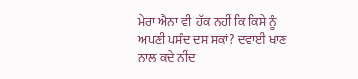ਮੇਰਾ ਐਨਾ ਵੀ  ਹੱਕ ਨਹੀਂ ਕਿ ਕਿਸੇ ਨੂੰ ਅਪਣੀ ਪਸੰਦ ਦਸ ਸਕਾਂ? ਦਵਾਈ ਖਾਣ ਨਾਲ ਕਦੇ ਨੀਂਦ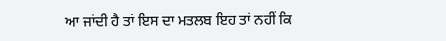ਆ ਜਾਂਦੀ ਹੈ ਤਾਂ ਇਸ ਦਾ ਮਤਲਬ ਇਹ ਤਾਂ ਨਹੀਂ ਕਿ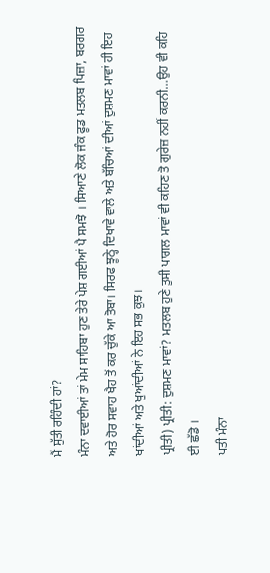ਮੈਂ ਸੁੱਤੀ ਰਹਿੰਦੀ ਹਾਂ?
ਮੰਨਾ ਦਵਾਈਆਂ ਤਾਂ ਮੇਮ ਸਾਹਿਬਾ ਹੁਣ ਤੇਰੇ ਪੇਸ਼ ਗਈਆਂ ਪੈ ਸਮਝੋ । ਸਿਆਣੇ ਲੋਕ ਜੰਕ ਫੂਡ ਮਤਲਬ ਪਿਜ਼ਾ, ਬਰਗਰ ਅਤੇ ਹੋਰ ਸਵਾਹ ਖੈਹ ਤੋਂ ਕਰ ਚੁੱਕੇ ਆ ਤੋਬਾ। ਸਿਰਫ ਝੂਠ੍ਹੇ ਦਿਖਾਵੇ ਵਾਲੇ ਅਤੇ ਬੱਚਿਆਂ ਦੀਆਂ ਦੁਸ਼ਮਣ ਮਾਵਾਂ ਹੀ ਇਹ ਖਾਂਦੀਆਂ ਅਤੇ ਖੁਆਂਦੀਆਂ ਨੇ ਇਹ ਸਭ ਕੁਝ।
ਪ੍ਰੀਤੀ) ਪ੍ਰੀਤੀ: ਦੁਸ਼ਮਣ ਮਾਵਾਂ? ਮਤਲਬ ਹੁਣੇ ਤੁਸੀ ਪਾਗਲ ਮਾਵਾਂ ਵੀ ਕਹਿਣ ਤੋ ਗੁਰੇਜ਼ ਨਹੀਂ ਕਰਨੀ…ਉਹ ਵੀ ਕਹਿ ਈ ਛੱਡੋ ।
ਪਤੀ ਮੰਨਾ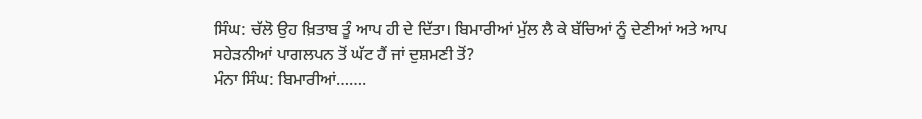ਸਿੰਘ: ਚੱਲੋ ਉਹ ਖ਼ਿਤਾਬ ਤੂੰ ਆਪ ਹੀ ਦੇ ਦਿੱਤਾ। ਬਿਮਾਰੀਆਂ ਮੁੱਲ ਲੈ ਕੇ ਬੱਚਿਆਂ ਨੂੰ ਦੇਣੀਆਂ ਅਤੇ ਆਪ ਸਹੇੜਨੀਆਂ ਪਾਗਲਪਨ ਤੋਂ ਘੱਟ ਹੈਂ ਜਾਂ ਦੁਸ਼ਮਣੀ ਤੋਂ?
ਮੰਨਾ ਸਿੰਘ: ਬਿਮਾਰੀਆਂ…….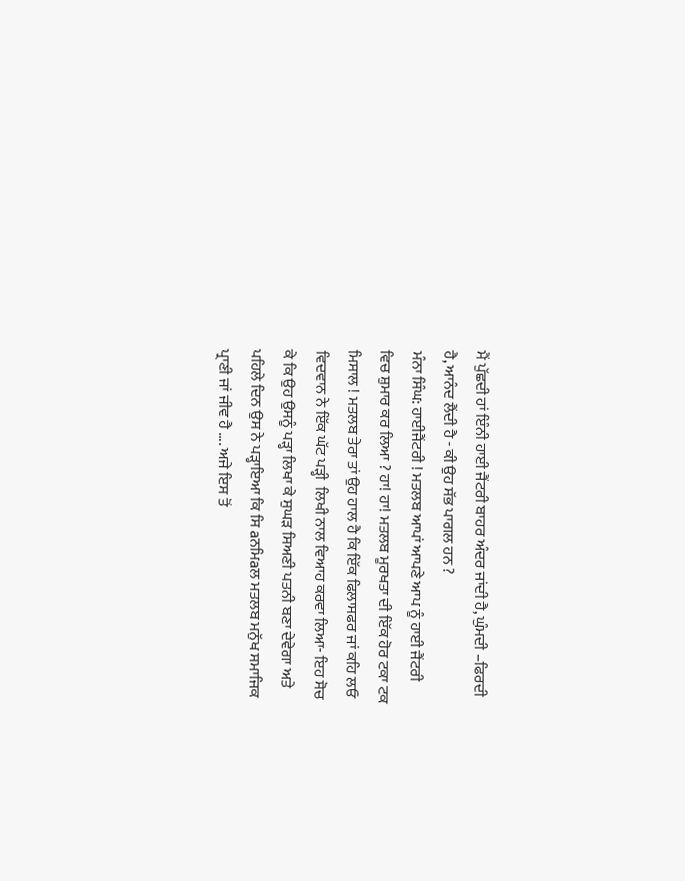ਮੈਂ ਪੁੱਛਦੀ ਹਾਂ ਇੰਨੀ ਹਾਈ ਜੈਂਟਰੀ ਬਾਹਰ ਅੰਦਰ ਜਾਂਦੀ ਹੈ, ਘੁੰਮਦੀ –ਫਿਰਦੀ ਹੈ, ਆਨੰਦ ਲੈਂਦੀ ਹੈ - ਕੀ ਉਹ ਸੱਭ ਪਾਗਲ ਹਨ ?
ਮੰਨਾ ਸਿੰਘ: ਹਾਈਜੈਂਟਰੀ ! ਮਤਲਬ ਆਪਾਂ ਆਪਣੇ ਆਪ ਨੂੰ ਹਾਈ ਜੈਂਟਰੀ ਵਿਚ ਸ਼ੁਮਾਰ ਕਰ ਲਿਆ ? ਹਾ! ਹਾ! ਮਤਲਬ ਮੂਰਖਤਾ ਦੀ ਇੱਕ ਹੋਰ ਟਕਾ ਟਕ ਮਿਸਾਲ ! ਮਤਲਬ ਤੇਰਾ ਤਾਂ ਉਹ ਹਾਲ ਹੈ ਕਿ ਇੱਕ ਫਿਲਾਸਫਰ ਜਾਂ ਕਹਿ ਲਓ ਵਿਦਵਾਨ ਨੇ ਇੱਕ ਘੱਟ ਪੜ੍ਹੀ  ਲਿਖੀ ਨਾਲ ਵਿਆਹ ਕਰਵਾ ਲਿਆ- ਇਹ ਸੋਚ ਕੇ ਕਿ ਉਹ ਉਸਨੂੰ ਪੜ੍ਹਾ ਲਿਖਾ ਕੇ ਸੁਘੜ ਸਿਅਣੀ ਪਤਨੀ ਬਣਾ ਦੇਵੇਗਾ ਅਤੇ ਪਹਿਲੇ ਦਿਨ ਉਸ ਨੇ ਪੜ੍ਹਾਇਆ ਕਿ ਸਿ aਨਮਿaਲ ਮਤਲਬ ਮਨੁੱਖ ਸਮਾਜਿਕ ਪ੍ਰਾਣੀ ਜਾਂ ਜੀਵ ਹੈ …. ਅਜੇ ਇਸ ਤੋਂ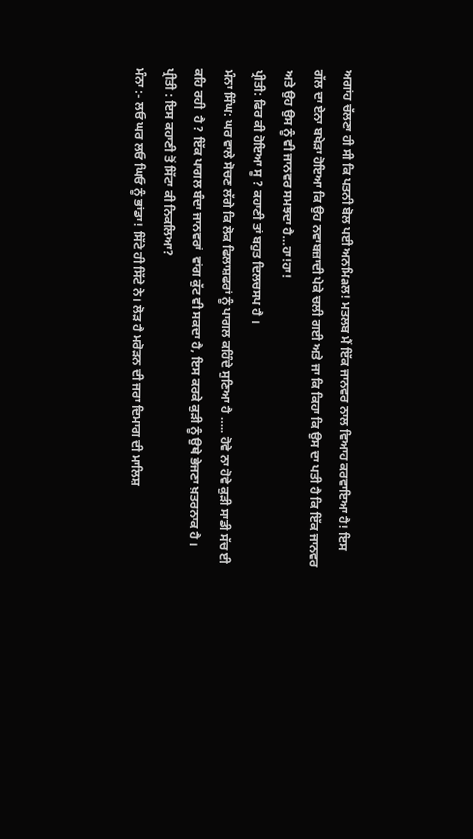ਅਗਾਂਹ ਚੱਲਣਾ ਹੀ ਸੀ ਕਿ ਪਤਨੀ ਬੋਲ ਪਈ ਅਨਮਿaਲ! ਮਤਲਬ ਮੈਂ ਇੱਕ ਜਾਨਵਰ ਨਾਲ ਵਿਆਹ ਕਰਵਾਇਆ ਹੈ! ਇਸ ਗੱਲ ਦਾ ਏਨਾ ਬਖੇੜਾ ਹੋਇਆ ਕਿ ਉਹ ਨਵਾਬਜ਼ਾਦੀ ਪੇਕੇ ਚਲੀ ਗਈ ਅਤੇ ਜਾ ਕਿ ਕਿਹਾ ਕਿ ਉਸ ਦਾ ਪਤੀ ਹੈ ਕਿ ਇੱਕ ਜਾਨਵਰ ਅਤੇ ਉਹ ਉਸ ਨੂੰ ਵੀ ਜਾਨਵਰ ਸਮਝਦਾ ਹੈ…ਹਾ!ਹਾ!
ਪ੍ਰੀਤੀ: ਫਿਰ ਕੀ ਹੋਇਆ ਸੂ ? ਕਹਾਣੀ ਤਾਂ ਬਹੁਤ ਦਿਲਚਸਪ ਹੈ ।
ਮੰਨਾ ਸਿੰਘ: ਘਰ ਵਾਲੇ ਸੋਚਣ ਲੱਗੇ ਕਿ ਲੋਕ ਫਿਲਾਸ਼ਫਰਾਂ ਨੂੰ ਪਾਗਲ ਕਹਿੰਦੇ ਸੁਣਿਆ ਹੈ ….. ਹੋਵੇ ਨਾ ਹੋਵੇ ਕੁੜੀ ਸਾਡੀ ਸੱਚ ਈ ਕਹਿ ਰਹੀ  ਹੈ ? ਇੱਕ ਪਾਗਲ ਬੰਦਾ ਜਾਨਵਰਾਂ  ਵਾਂਗ ਕੁੱਟ ਵੀ ਸਕਦਾ ਹੈ, ਇਸ ਕਰਕੇ ਕੁੜੀ ਨੂੰ ਉਥੇ ਭੇਜਣਾ ਖ਼ਤਰਨਾਕ ਹੈ ।
ਪ੍ਰੀਤੀ : ਇਸ ਕਹਾਣੀ ਤੋਂ ਸਿੱਟਾ ਕੀ ਨਿਕਲਿਆ?
ਮੰਨਾ :- ਲਓ ਘਰ ਲਓ ਘਿਓ ਨੂੰ ਭਾਂਡਾ! ਸਿੱਟੇ ਹੀ ਸਿੱਟੇ ਨੇ। ਲੋੜ ਹੈ ਮਰੋੜਨ ਦੀ ਜਰਾ ਦਿਮਾਗ ਦੀ ਮਾਲਿਸ਼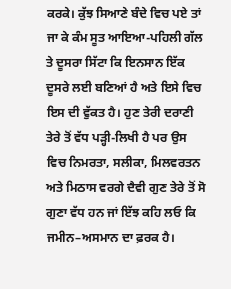ਕਰਕੇ। ਕੁੱਝ ਸਿਆਣੇ ਬੰਦੇ ਵਿਚ ਪਏ ਤਾਂ ਜਾ ਕੇ ਕੰਮ ਸੂਤ ਆਇਆ-ਪਹਿਲੀ ਗੱਲ ਤੇ ਦੂਸਰਾ ਸਿੱਟਾ ਕਿ ਇਨਸਾਨ ਇੱਕ ਦੂਸਰੇ ਲਈ ਬਣਿਆਂ ਹੈ ਅਤੇ ਇਸੇ ਵਿਚ ਇਸ ਦੀ ਵੁੱਕਤ ਹੈ। ਹੁਣ ਤੇਰੀ ਦਰਾਣੀ  ਤੇਰੇ ਤੋਂ ਵੱਧ ਪੜ੍ਹੀ-ਲਿਖੀ ਹੈ ਪਰ ਉਸ ਵਿਚ ਨਿਮਰਤਾ, ਸਲੀਕਾ, ਮਿਲਵਰਤਨ ਅਤੇ ਮਿਠਾਸ ਵਰਗੇ ਦੈਵੀ ਗੁਣ ਤੇਰੇ ਤੋਂ ਸੋ ਗੁਣਾ ਵੱਧ ਹਨ ਜਾਂ ਇੱਝ ਕਹਿ ਲਓ ਕਿ ਜਮੀਨ–ਅਸਮਾਨ ਦਾ ਫ਼ਰਕ ਹੈ।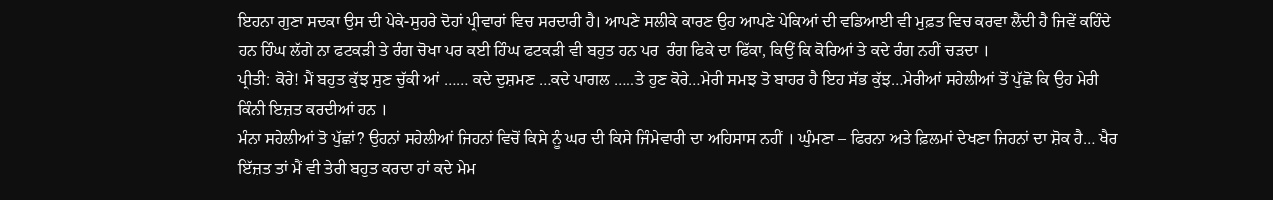ਇਹਨਾ ਗੁਣਾ ਸਦਕਾ ਉਸ ਦੀ ਪੇਕੇ-ਸੁਹਰੇ ਦੋਹਾਂ ਪ੍ਰੀਵਾਰਾਂ ਵਿਚ ਸਰਦਾਰੀ ਹੈ। ਆਪਣੇ ਸਲੀਕੇ ਕਾਰਣ ਉਹ ਆਪਣੇ ਪੇਕਿਆਂ ਦੀ ਵਡਿਆਈ ਵੀ ਮੁਫ਼ਤ ਵਿਚ ਕਰਵਾ ਲੈਂਦੀ ਹੈ ਜਿਵੇਂ ਕਹਿੰਦੇ ਹਨ ਹਿੰਘ ਲੱਗੇ ਨਾ ਫਟਕੜੀ ਤੇ ਰੰਗ ਚੋਖਾ ਪਰ ਕਈ ਹਿੰਘ ਫਟਕੜੀ ਵੀ ਬਹੁਤ ਹਨ ਪਰ  ਰੰਗ ਫਿਕੇ ਦਾ ਫਿੱਕਾ, ਕਿਉਂ ਕਿ ਕੋਰਿਆਂ ਤੇ ਕਦੇ ਰੰਗ ਨਹੀਂ ਚੜਦਾ ।
ਪ੍ਰੀਤੀ: ਕੋਰੇ! ਮੈਂ ਬਹੁਤ ਕੁੱਝ ਸੁਣ ਚੁੱਕੀ ਆਂ …… ਕਦੇ ਦੁਸ਼ਮਣ …ਕਦੇ ਪਾਗਲ …..ਤੇ ਹੁਣ ਕੋਰੇ…ਮੇਰੀ ਸਮਝ ਤੋ ਬਾਹਰ ਹੈ ਇਹ ਸੱਭ ਕੁੱਝ…ਮੇਰੀਆਂ ਸਹੇਲੀਆਂ ਤੋਂ ਪੁੱਛੋ ਕਿ ਉਹ ਮੇਰੀ ਕਿੰਨੀ ਇਜ਼ਤ ਕਰਦੀਆਂ ਹਨ ।
ਮੰਨਾ ਸਹੇਲੀਆਂ ਤੋ ਪੁੱਛਾਂ? ਉਹਨਾਂ ਸਹੇਲੀਆਂ ਜਿਹਨਾਂ ਵਿਚੋਂ ਕਿਸੇ ਨੂੰ ਘਰ ਦੀ ਕਿਸੇ ਜਿੰਮੇਵਾਰੀ ਦਾ ਅਹਿਸਾਸ ਨਹੀਂ । ਘੁੰਮਣਾ – ਫਿਰਨਾ ਅਤੇ ਫ਼ਿਲਮਾਂ ਦੇਖਣਾ ਜਿਹਨਾਂ ਦਾ ਸ਼ੋਕ ਹੈ… ਖੈਰ ਇੱਜ਼ਤ ਤਾਂ ਮੈਂ ਵੀ ਤੇਰੀ ਬਹੁਤ ਕਰਦਾ ਹਾਂ ਕਦੇ ਮੇਮ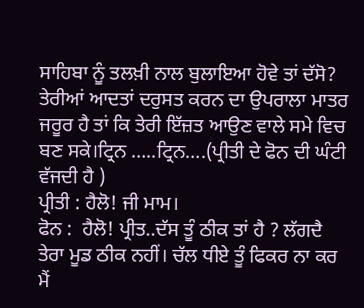ਸਾਹਿਬਾ ਨੂੰ ਤਲਖ਼ੀ ਨਾਲ ਬੁਲਾਇਆ ਹੋਵੇ ਤਾਂ ਦੱਸੋ? ਤੇਰੀਆਂ ਆਦਤਾਂ ਦਰੁਸਤ ਕਰਨ ਦਾ ਉਪਰਾਲਾ ਮਾਤਰ ਜਰੂਰ ਹੈ ਤਾਂ ਕਿ ਤੇਰੀ ਇੱਜ਼ਤ ਆਉਣ ਵਾਲੇ ਸਮੇ ਵਿਚ ਬਣ ਸਕੇ।ਟ੍ਰਿਨ …..ਟ੍ਰਿਨ….(ਪ੍ਰੀਤੀ ਦੇ ਫੋਨ ਦੀ ਘੰਟੀ ਵੱਜਦੀ ਹੈ )
ਪ੍ਰੀਤੀ : ਹੈਲੋ! ਜੀ ਮਾਮ।
ਫੋਨ :  ਹੈਲੋ! ਪ੍ਰੀਤ..ਦੱਸ ਤੂੰ ਠੀਕ ਤਾਂ ਹੈ ? ਲੱਗਦੈ ਤੇਰਾ ਮੂਡ ਠੀਕ ਨਹੀਂ। ਚੱਲ ਧੀਏ ਤੂੰ ਫਿਕਰ ਨਾ ਕਰ  ਮੈਂ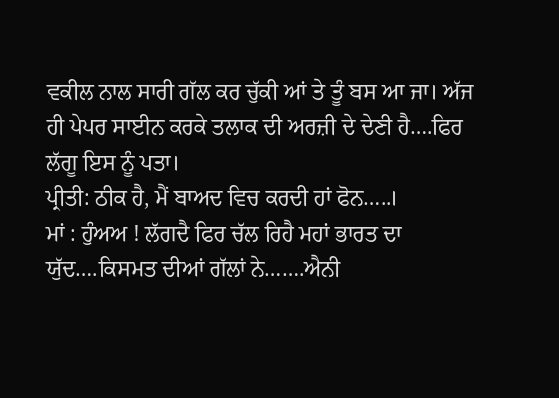ਵਕੀਲ ਨਾਲ ਸਾਰੀ ਗੱਲ ਕਰ ਚੁੱਕੀ ਆਂ ਤੇ ਤੂੰ ਬਸ ਆ ਜਾ। ਅੱਜ ਹੀ ਪੇਪਰ ਸਾਈਨ ਕਰਕੇ ਤਲਾਕ ਦੀ ਅਰਜ਼ੀ ਦੇ ਦੇਣੀ ਹੈ….ਫਿਰ ਲੱਗੂ ਇਸ ਨੂੰ ਪਤਾ।
ਪ੍ਰੀਤੀ: ਠੀਕ ਹੈ, ਮੈਂ ਬਾਅਦ ਵਿਚ ਕਰਦੀ ਹਾਂ ਫੋਨ…..।
ਮਾਂ : ਹੁੰਅਅ ! ਲੱਗਦੈ ਫਿਰ ਚੱਲ ਰਿਹੈ ਮਹਾਂ ਭਾਰਤ ਦਾ ਯੁੱਦ….ਕਿਸਮਤ ਦੀਆਂ ਗੱਲਾਂ ਨੇ…….ਐਨੀ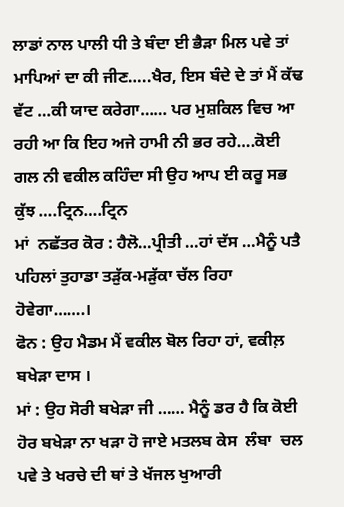ਲਾਡਾਂ ਨਾਲ ਪਾਲੀ ਧੀ ਤੇ ਬੰਦਾ ਈ ਭੈੜਾ ਮਿਲ ਪਵੇ ਤਾਂ ਮਾਪਿਆਂ ਦਾ ਕੀ ਜੀਣ…..ਖੈਰ, ਇਸ ਬੰਦੇ ਦੇ ਤਾਂ ਮੈਂ ਕੱਢ ਵੱਟ …ਕੀ ਯਾਦ ਕਰੇਗਾ…… ਪਰ ਮੁਸ਼ਕਿਲ ਵਿਚ ਆ ਰਹੀ ਆ ਕਿ ਇਹ ਅਜੇ ਹਾਮੀ ਨੀ ਭਰ ਰਹੇ….ਕੋਈ ਗਲ ਨੀ ਵਕੀਲ ਕਹਿੰਦਾ ਸੀ ਉਹ ਆਪ ਈ ਕਰੂ ਸਭ ਕੁੱਝ ….ਟ੍ਰਿਨ….ਟ੍ਰਿਨ
ਮਾਂ  ਨਛੱਤਰ ਕੋਰ : ਹੈਲੋ…ਪ੍ਰੀਤੀ …ਹਾਂ ਦੱਸ …ਮੈਨੂੰ ਪਤੈ ਪਹਿਲਾਂ ਤੁਹਾਡਾ ਤੜੁੱਕ-ਮੜੁੱਕਾ ਚੱਲ ਰਿਹਾ ਹੋਵੇਗਾ…….।
ਫੋਨ : ਉਹ ਮੈਡਮ ਮੈਂ ਵਕੀਲ ਬੋਲ ਰਿਹਾ ਹਾਂ, ਵਕੀਲ਼ ਬਖੇੜਾ ਦਾਸ ।
ਮਾਂ : ਉਹ ਸੋਰੀ ਬਖੇੜਾ ਜੀ …… ਮੈਨੂੰ ਡਰ ਹੈ ਕਿ ਕੋਈ ਹੋਰ ਬਖੇੜਾ ਨਾ ਖੜਾ ਹੋ ਜਾਏ ਮਤਲਬ ਕੇਸ  ਲੰਬਾ  ਚਲ ਪਵੇ ਤੇ ਖਰਚੇ ਦੀ ਥਾਂ ਤੇ ਖੱਜਲ ਖੁਆਰੀ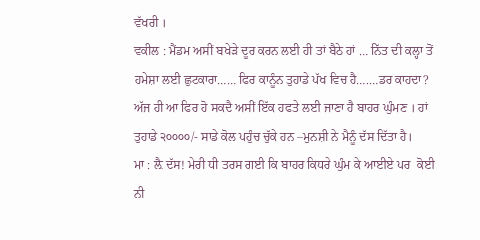ਵੱਖਰੀ ।
ਵਕੀਲ : ਮੈਂਡਮ ਅਸੀਂ ਬਖੇੜੇ ਦੂਰ ਕਰਨ ਲਈ ਹੀ ਤਾਂ ਬੈਠੇ ਹਾਂ … ਨਿੱਤ ਦੀ ਕਲ੍ਹਾ ਤੋਂ ਹਮੇਸ਼ਾ ਲਈ ਛੁਟਕਾਰਾ…… ਫਿਰ ਕਾਨੂੰਨ ਤੁਹਾਡੇ ਪੱਖ ਵਿਚ ਹੈ….…ਡਰ ਕਾਹਦਾ? ਅੱਜ ਹੀ ਆ ਫਿਰ ਹੋ ਸਕਦੈ ਅਸੀਂ ਇੱਕ ਹਫਤੇ ਲਈ ਜਾਣਾ ਹੈ ਬਾਹਰ ਘੁੰਮਣ । ਹਾਂ ਤੁਹਾਡੇ ੨੦੦੦੦/- ਸਾਡੇ ਕੋਲ ਪਹੁੰਚ ਚੁੱਕੇ ਹਨ –ਮੁਨਸ਼ੀ ਨੇ ਮੈਨੂੰ ਦੱਸ ਦਿੱਤਾ ਹੈ।
ਮਾ : ਲ਼ੈ ਦੱਸ! ਮੇਰੀ ਧੀ ਤਰਸ ਗਈ ਕਿ ਬਾਹਰ ਕਿਧਰੇ ਘੁੰਮ ਕੇ ਆਈਏ ਪਰ  ਕੋਈ ਨੀ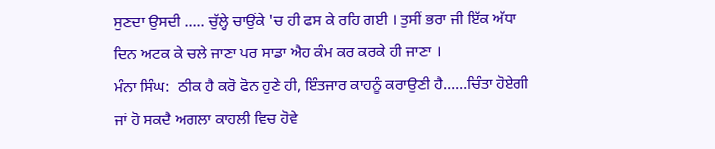ਸੁਣਦਾ ਉਸਦੀ ….. ਚੁੱਲ੍ਹੇ ਚਾਉਂਕੇ 'ਚ ਹੀ ਫਸ ਕੇ ਰਹਿ ਗਈ । ਤੁਸੀਂ ਭਰਾ ਜੀ ਇੱਕ ਅੱਧਾ ਦਿਨ ਅਟਕ ਕੇ ਚਲੇ ਜਾਣਾ ਪਰ ਸਾਡਾ ਐਹ ਕੰਮ ਕਰ ਕਰਕੇ ਹੀ ਜਾਣਾ ।
ਮੰਨਾ ਸਿੰਘ:  ਠੀਕ ਹੈ ਕਰੋ ਫੋਨ ਹੁਣੇ ਹੀ, ਇੰਤਜਾਰ ਕਾਹਨੂੰ ਕਰਾਉਣੀ ਹੈ……ਚਿੰਤਾ ਹੋਏਗੀ ਜਾਂ ਹੋ ਸਕਦੈ ਅਗਲਾ ਕਾਹਲੀ ਵਿਚ ਹੋਵੇ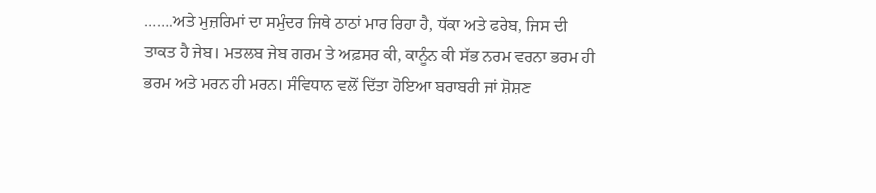…….ਅਤੇ ਮੁਜ਼ਰਿਮਾਂ ਦਾ ਸਮੁੰਦਰ ਜਿਥੇ ਠਾਠਾਂ ਮਾਰ ਰਿਹਾ ਹੈ, ਧੱਕਾ ਅਤੇ ਫਰੇਬ, ਜਿਸ ਦੀ ਤਾਕਤ ਹੈ ਜੇਬ। ਮਤਲਬ ਜੇਬ ਗਰਮ ਤੇ ਅਫ਼ਸਰ ਕੀ, ਕਾਨੂੰਨ ਕੀ ਸੱਭ ਨਰਮ ਵਰਨਾ ਭਰਮ ਹੀ ਭਰਮ ਅਤੇ ਮਰਨ ਹੀ ਮਰਨ। ਸੰਵਿਧਾਨ ਵਲੋਂ ਦਿੱਤਾ ਹੋਇਆ ਬਰਾਬਰੀ ਜਾਂ ਸ਼ੋਸ਼ਣ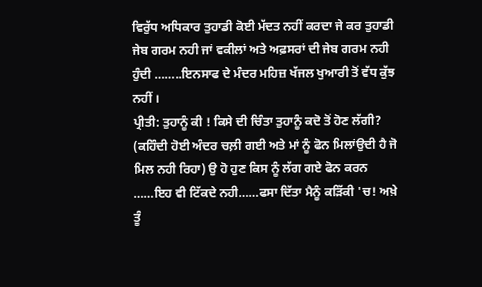ਵਿਰੁੱਧ ਅਧਿਕਾਰ ਤੁਹਾਡੀ ਕੋਈ ਮੱਦਤ ਨਹੀਂ ਕਰਦਾ ਜੇ ਕਰ ਤੁਹਾਡੀ ਜੇਬ ਗਰਮ ਨਹੀ ਜਾਂ ਵਕੀਲਾਂ ਅਤੇ ਅਫ਼ਸਰਾਂ ਦੀ ਜੇਬ ਗਰਮ ਨਹੀ ਹੁੰਦੀ ……..ਇਨਸਾਫ ਦੇ ਮੰਦਰ ਮਹਿਜ਼ ਖੱਜਲ ਖੁਆਰੀ ਤੋਂ ਵੱਧ ਕੁੱਝ ਨਹੀਂ ।
ਪ੍ਰੀਤੀ: ਤੁਹਾਨੂੰ ਕੀ ! ਕਿਸੇ ਦੀ ਚਿੰਤਾ ਤੁਹਾਨੂੰ ਕਦੋ ਤੋਂ ਹੋਣ ਲੱਗੀ? (ਕਹਿੰਦੀ ਹੋਈ ਅੰਦਰ ਚਲ਼ੀ ਗਈ ਅਤੇ ਮਾਂ ਨੂੰ ਫੋਨ ਮਿਲਾਂਉਦੀ ਹੈ ਜੋ ਮਿਲ ਨਹੀ ਰਿਹਾ) ਉ ਹੋ ਹੁਣ ਕਿਸ ਨੂੰ ਲੱਗ ਗਏ ਫੋਨ ਕਰਨ ……ਇਹ ਵੀ ਟਿੱਕਦੇ ਨਹੀ……ਫਸਾ ਦਿੱਤਾ ਮੈਨੂੰ ਕੜਿੱਕੀ 'ਚ! ਅਖ਼ੇ ਤੂੰ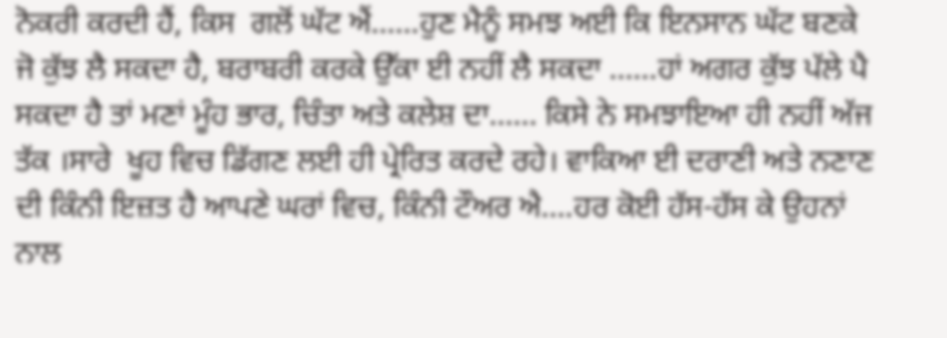ਨੋਕਰੀ ਕਰਦੀ ਹੈਂ, ਕਿਸ  ਗਲੋਂ ਘੱਟ ਐਂ..….ਹੁਣ ਮੈਨੂੰ ਸਮਝ ਅਈ ਕਿ ਇਨਸਾਨ ਘੱਟ ਬਣਕੇ ਜੋ ਕੁੱਝ ਲੈ ਸਕਦਾ ਹੈ, ਬਰਾਬਰੀ ਕਰਕੇ ਉੱਕਾ ਈ ਨਹੀਂ ਲੈ ਸਕਦਾ ……ਹਾਂ ਅਗਰ ਕੁੱਝ ਪੱਲੇ ਪੈ ਸਕਦਾ ਹੈ ਤਾਂ ਮਣਾਂ ਮੂੰਹ ਭਾਰ, ਚਿੰਤਾ ਅਤੇ ਕਲੇਸ਼ ਦਾ…… ਕਿਸੇ ਨੇ ਸਮਝਾਇਆ ਹੀ ਨਹੀਂ ਅੱਜ ਤੱਕ ।ਸਾਰੇ  ਖੂਹ ਵਿਚ ਡਿੱਗਣ ਲਈ ਹੀ ਪ੍ਰੇਰਿਤ ਕਰਦੇ ਰਹੇ। ਵਾਕਿਆ ਈ ਦਰਾਣੀ ਅਤੇ ਨਣਾਣ ਦੀ ਕਿੰਨੀ ਇਜ਼ਤ ਹੈ ਆਪਣੇ ਘਰਾਂ ਵਿਚ, ਕਿੰਨੀ ਟੌਅਰ ਐ….ਹਰ ਕੋਈ ਹੱਸ-ਹੱਸ ਕੇ ਉਹਨਾਂ ਨਾਲ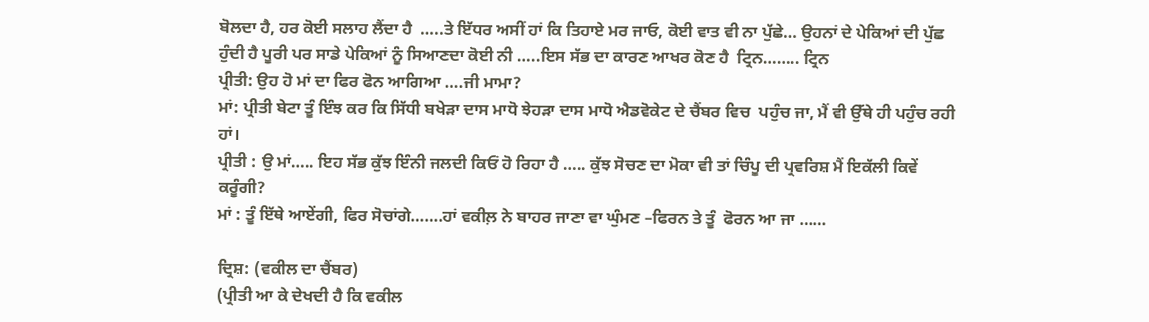ਬੋਲਦਾ ਹੈ, ਹਰ ਕੋਈ ਸਲਾਹ ਲੈਂਦਾ ਹੈ  …..ਤੇ ਇੱਧਰ ਅਸੀਂ ਹਾਂ ਕਿ ਤਿਹਾਏ ਮਰ ਜਾਓ, ਕੋਈ ਵਾਤ ਵੀ ਨਾ ਪੁੱਛੇ… ਉਹਨਾਂ ਦੇ ਪੇਕਿਆਂ ਦੀ ਪੁੱਛ ਹੁੰਦੀ ਹੈ ਪੂਰੀ ਪਰ ਸਾਡੇ ਪੇਕਿਆਂ ਨੂੰ ਸਿਆਣਦਾ ਕੋਈ ਨੀ …..ਇਸ ਸੱਭ ਦਾ ਕਾਰਣ ਆਖਰ ਕੋਣ ਹੈ  ਟ੍ਰਿਨ…….. ਟ੍ਰਿਨ
ਪ੍ਰੀਤੀ: ਉਹ ਹੋ ਮਾਂ ਦਾ ਫਿਰ ਫੋਨ ਆਗਿਆ ….ਜੀ ਮਾਮਾ?
ਮਾਂ: ਪ੍ਰੀਤੀ ਬੇਟਾ ਤੂੰ ਇੰਝ ਕਰ ਕਿ ਸਿੱਧੀ ਬਖੇੜਾ ਦਾਸ ਮਾਧੋ ਝੇਹੜਾ ਦਾਸ ਮਾਧੋ ਐਡਵੋਕੇਟ ਦੇ ਚੈਂਬਰ ਵਿਚ  ਪਹੁੰਚ ਜਾ, ਮੈਂ ਵੀ ਉੱਥੇ ਹੀ ਪਹੁੰਚ ਰਹੀ ਹਾਂ।
ਪ੍ਰੀਤੀ : ਉ ਮਾਂ….. ਇਹ ਸੱਭ ਕੁੱਝ ਇੰਨੀ ਜਲਦੀ ਕਿਓਂ ਹੋ ਰਿਹਾ ਹੈ ….. ਕੁੱਝ ਸੋਚਣ ਦਾ ਮੋਕਾ ਵੀ ਤਾਂ ਚਿੰਪੂ ਦੀ ਪ੍ਰਵਰਿਸ਼ ਮੈਂ ਇਕੱਲੀ ਕਿਵੇਂ ਕਰੂੰਗੀ?
ਮਾਂ : ਤੂੰ ਇੱਥੇ ਆਏਂਗੀ, ਫਿਰ ਸੋਚਾਂਗੇ…….ਹਾਂ ਵਕੀਲ਼ ਨੇ ਬਾਹਰ ਜਾਣਾ ਵਾ ਘੁੰਮਣ –ਫਿਰਨ ਤੇ ਤੂੰ  ਫੋਰਨ ਆ ਜਾ ……

ਦ੍ਰਿਸ਼: (ਵਕੀਲ ਦਾ ਚੈਂਬਰ)
(ਪ੍ਰੀਤੀ ਆ ਕੇ ਦੇਖਦੀ ਹੈ ਕਿ ਵਕੀਲ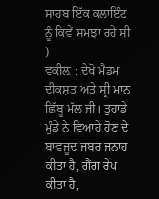ਸਾਹਬ ਇੱਕ ਕਲਾਇੰਟ ਨੂੰ ਕਿਵੇਂ ਸਮਝਾ ਰਹੇ ਸੀ )
ਵਕੀਲ਼ : ਦੇਖੋ ਮੈਡਮ ਦੀਕਸ਼ਤ ਅਤੇ ਸ੍ਰੀ ਮਾਨ ਛਿੱਬੂ ਮੱਲ ਜੀ। ਤੁਹਾਡੇ ਮੁੰਡੇ ਨੇ ਵਿਆਹੇ ਹੋਣ ਦੇ ਬਾਵਜੂਦ ਜਬਰ ਜਨਾਹ ਕੀਤਾ ਹੈ, ਗੈਂਗ ਰੇਪ ਕੀਤਾ ਹੈ,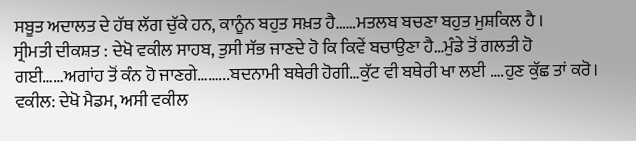ਸਬੂਤ ਅਦਾਲਤ ਦੇ ਹੱਥ ਲੱਗ ਚੁੱਕੇ ਹਨ, ਕਾਨੂੰਨ ਬਹੁਤ ਸਖ਼ਤ ਹੈ……ਮਤਲਬ ਬਚਣਾ ਬਹੁਤ ਮੁਸ਼ਕਿਲ ਹੈ ।
ਸ੍ਰੀਮਤੀ ਦੀਕਸ਼ਤ : ਦੇਖੋ ਵਕੀਲ ਸਾਹਬ, ਤੁਸੀ ਸੱਭ ਜਾਣਦੇ ਹੋ ਕਿ ਕਿਵੇਂ ਬਚਾਉਣਾ ਹੈ…ਮੁੰਡੇ ਤੋਂ ਗਲਤੀ ਹੋ ਗਈ……ਅਗਾਂਹ ਤੋਂ ਕੰਨ ਹੋ ਜਾਣਗੇ……...ਬਦਨਾਮੀ ਬਥੇਰੀ ਹੋਗੀ…ਕੁੱਟ ਵੀ ਬਥੇਰੀ ਖਾ ਲਈ ….ਹੁਣ ਕੁੱਛ ਤਾਂ ਕਰੋ।
ਵਕੀਲ: ਦੇਖੋ ਮੈਡਮ, ਅਸੀ ਵਕੀਲ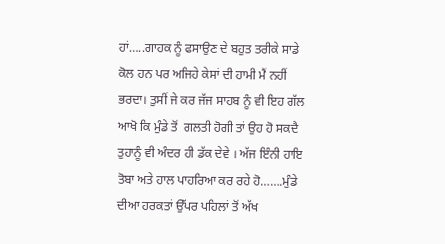ਹਾਂ…..ਗਾਹਕ ਨੂੰ ਫਸਾਉਣ ਦੇ ਬਹੁਤ ਤਰੀਕੇ ਸਾਡੇ ਕੋਲ ਹਨ ਪਰ ਅਜਿਹੇ ਕੇਸਾਂ ਦੀ ਹਾਮੀ ਮੈਂ ਨਹੀਂ ਭਰਦਾ। ਤੁਸੀਂ ਜੇ ਕਰ ਜੱਜ ਸਾਹਬ ਨੂੰ ਵੀ ਇਹ ਗੱਲ ਆਖੋ ਕਿ ਮੁੰਡੇ ਤੋਂ  ਗਲਤੀ ਹੋਗੀ ਤਾਂ ਉਹ ਹੋ ਸਕਦੈ ਤੁਹਾਨੂੰ ਵੀ ਅੰਦਰ ਹੀ ਡੱਕ ਦੇਵੇ । ਅੱਜ ਇੰਨੀ ਹਾਇ ਤੋਬਾ ਅਤੇ ਹਾਲ ਪਾਹਰਿਆ ਕਰ ਰਹੇ ਹੋ…….ਮੁੰਡੇ ਦੀਆ ਹਰਕਤਾਂ ਉੱਪਰ ਪਹਿਲਾਂ ਤੋਂ ਅੱਖ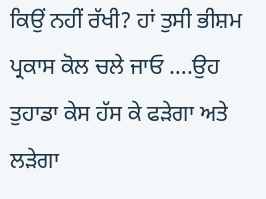ਕਿਉਂ ਨਹੀਂ ਰੱਖੀ? ਹਾਂ ਤੁਸੀ ਭੀਸ਼ਮ ਪ੍ਰਕਾਸ ਕੋਲ ਚਲੇ ਜਾਓ ….ਉਹ ਤੁਹਾਡਾ ਕੇਸ ਹੱਸ ਕੇ ਫੜੇਗਾ ਅਤੇ ਲੜੇਗਾ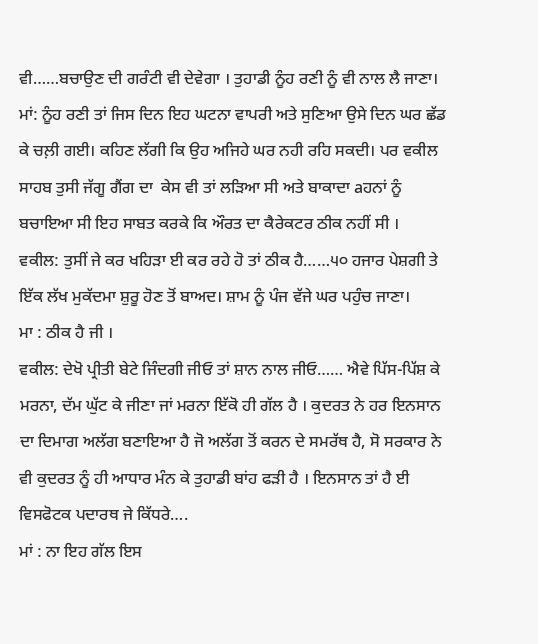ਵੀ……ਬਚਾਉਣ ਦੀ ਗਰੰਟੀ ਵੀ ਦੇਵੇਗਾ । ਤੁਹਾਡੀ ਨੂੰਹ ਰਣੀ ਨੂੰ ਵੀ ਨਾਲ ਲੈ ਜਾਣਾ।
ਮਾਂ: ਨੂੰਹ ਰਣੀ ਤਾਂ ਜਿਸ ਦਿਨ ਇਹ ਘਟਨਾ ਵਾਪਰੀ ਅਤੇ ਸੁਣਿਆ ਉਸੇ ਦਿਨ ਘਰ ਛੱਡ ਕੇ ਚਲ਼ੀ ਗਈ। ਕਹਿਣ ਲੱਗੀ ਕਿ ਉਹ ਅਜਿਹੇ ਘਰ ਨਹੀ ਰਹਿ ਸਕਦੀ। ਪਰ ਵਕੀਲ ਸਾਹਬ ਤੁਸੀ ਜੱਗੂ ਗੈਂਗ ਦਾ  ਕੇਸ ਵੀ ਤਾਂ ਲੜਿਆ ਸੀ ਅਤੇ ਬਾਕਾਦਾ aਹਨਾਂ ਨੂੰ ਬਚਾਇਆ ਸੀ ਇਹ ਸਾਬਤ ਕਰਕੇ ਕਿ ਔਰਤ ਦਾ ਕੈਰੇਕਟਰ ਠੀਕ ਨਹੀਂ ਸੀ ।
ਵਕੀਲ: ਤੁਸੀਂ ਜੇ ਕਰ ਖਹਿੜਾ ਈ ਕਰ ਰਹੇ ਹੋ ਤਾਂ ਠੀਕ ਹੈ……੫੦ ਹਜਾਰ ਪੇਸ਼ਗੀ ਤੇ ਇੱਕ ਲੱਖ ਮੁਕੱਦਮਾ ਸ਼ੁਰੂ ਹੋਣ ਤੋਂ ਬਾਅਦ। ਸ਼ਾਮ ਨੂੰ ਪੰਜ ਵੱਜੇ ਘਰ ਪਹੁੰਚ ਜਾਣਾ।
ਮਾ : ਠੀਕ ਹੈ ਜੀ ।
ਵਕੀਲ: ਦੇਖੋ ਪ੍ਰੀਤੀ ਬੇਟੇ ਜਿੰਦਗੀ ਜੀਓ ਤਾਂ ਸ਼ਾਨ ਨਾਲ ਜੀਓ…… ਐਵੇ ਪਿੱਸ-ਪਿੱਸ਼ ਕੇ ਮਰਨਾ, ਦੱਮ ਘੁੱਟ ਕੇ ਜੀਣਾ ਜਾਂ ਮਰਨਾ ਇੱਕੋ ਹੀ ਗੱਲ ਹੈ । ਕੁਦਰਤ ਨੇ ਹਰ ਇਨਸਾਨ ਦਾ ਦਿਮਾਗ ਅਲੱਗ ਬਣਾਇਆ ਹੈ ਜੋ ਅਲੱਗ ਤੋਂ ਕਰਨ ਦੇ ਸਮਰੱਥ ਹੈ, ਸੋ ਸਰਕਾਰ ਨੇ ਵੀ ਕੁਦਰਤ ਨੂੰ ਹੀ ਆਧਾਰ ਮੰਨ ਕੇ ਤੁਹਾਡੀ ਬਾਂਹ ਫੜੀ ਹੈ । ਇਨਸਾਨ ਤਾਂ ਹੈ ਈ ਵਿਸਫੋਟਕ ਪਦਾਰਥ ਜੇ ਕਿੱਧਰੇ….
ਮਾਂ : ਨਾ ਇਹ ਗੱਲ ਇਸ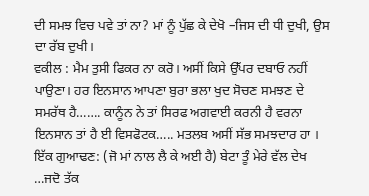ਦੀ ਸਮਝ ਵਿਚ ਪਵੇ ਤਾਂ ਨਾ? ਮਾਂ ਨੂੰ ਪੁੱਛ ਕੇ ਦੇਖੋ –ਜਿਸ ਦੀ ਧੀ ਦੁਖੀ, ਉਸ ਦਾ ਰੱਬ ਦੁਖੀ।
ਵਕੀਲ : ਮੈਮ ਤੁਸੀ ਫਿਕਰ ਨਾ ਕਰੋ। ਅਸੀਂ ਕਿਸੇ ਉੱਪਰ ਦਬਾਓ ਨਹੀਂ ਪਾਉਣਾ। ਹਰ ਇਨਸਾਨ ਆਪਣਾ ਬੁਰਾ ਭਲਾ ਖੁਦ ਸੋਚਣ ਸਮਝਣ ਦੇ ਸਮਰੱਥ ਹੈ……. ਕਾਨੂੰਨ ਨੇ ਤਾਂ ਸਿਰਫ ਅਗਵਾਈ ਕਰਨੀ ਹੈ ਵਰਨਾ ਇਨਸਾਨ ਤਾਂ ਹੈ ਈ ਵਿਸਫੋਟਕ….. ਮਤਲਬ ਅਸੀਂ ਸੱਭ ਸਮਝਦਾਰ ਹਾ ।
ਇੱਕ ਗੁਆਢਣ: (ਜੋ ਮਾਂ ਨਾਲ ਲੈ ਕੇ ਅਈ ਹੈ) ਬੇਟਾ ਤੂੰ ਮੇਰੇ ਵੱਲ ਦੇਖ …ਜਦੋ ਤੱਕ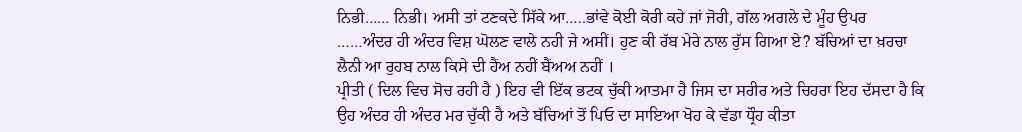ਨਿਭੀ…… ਨਿਭੀ। ਅਸੀ ਤਾਂ ਟਣਕਦੇ ਸਿੱਕੇ ਆ…..ਭਾਂਵੇ ਕੋਈ ਕੋਰੀ ਕਹੇ ਜਾਂ ਜੋਰੀ, ਗੱਲ ਅਗਲੇ ਦੇ ਮੂੰਹ ਉਪਰ ……ਅੰਦਰ ਹੀ ਅੰਦਰ ਵਿਸ਼ ਘੋਲਣ ਵਾਲੇ ਨਹੀ ਜੇ ਅਸੀਂ। ਹੁਣ ਕੀ ਰੱਬ ਮੇਰੇ ਨਾਲ ਰੁੱਸ ਗਿਆ ਏ? ਬੱਚਿਆਂ ਦਾ ਖ਼ਰਚਾ ਲੈਨੀ ਆ ਰੁਹਬ ਨਾਲ ਕਿਸੇ ਦੀ ਹੈਂਅ ਨਹੀਂ ਬੈਂਅਅ ਨਹੀਂ ।
ਪ੍ਰੀਤੀ ( ਦਿਲ ਵਿਚ ਸੋਚ ਰਹੀ ਹੈ ) ਇਹ ਵੀ ਇੱਕ ਭਟਕ ਚੁੱਕੀ ਆਤਮਾ ਹੈ ਜਿਸ ਦਾ ਸਰੀਰ ਅਤੇ ਚਿਹਰਾ ਇਹ ਦੱਸਦਾ ਹੈ ਕਿ ਉਹ ਅੰਦਰ ਹੀ ਅੰਦਰ ਮਰ ਚੁੱਕੀ ਹੈ ਅਤੇ ਬੱਚਿਆਂ ਤੋਂ ਪਿਓ ਦਾ ਸਾਇਆ ਖੋਹ ਕੇ ਵੱਡਾ ਧ੍ਰੌਹ ਕੀਤਾ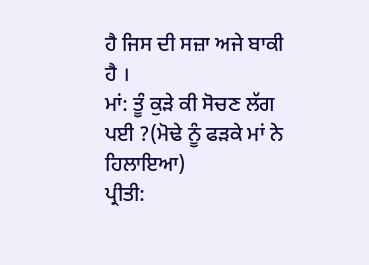ਹੈ ਜਿਸ ਦੀ ਸਜ਼ਾ ਅਜੇ ਬਾਕੀ ਹੈ ।
ਮਾਂ: ਤੂੰ ਕੁੜੇ ਕੀ ਸੋਚਣ ਲੱਗ ਪਈ ?(ਮੋਢੇ ਨੂੰ ਫੜਕੇ ਮਾਂ ਨੇ ਹਿਲਾਇਆ)
ਪ੍ਰੀਤੀ: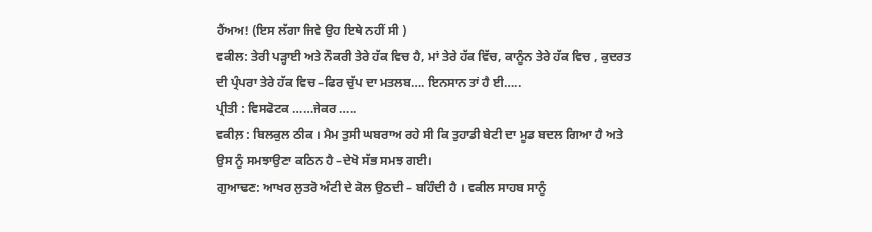ਹੈਂਅਅ! (ਇਸ ਲੱਗਾ ਜਿਵੇ ਉਹ ਇਥੇ ਨਹੀਂ ਸੀ )
ਵਕੀਲ: ਤੇਰੀ ਪੜ੍ਹਾਈ ਅਤੇ ਨੌਕਰੀ ਤੇਰੇ ਹੱਕ ਵਿਚ ਹੈ, ਮਾਂ ਤੇਰੇ ਹੱਕ ਵਿੱਚ, ਕਾਨੂੰਨ ਤੇਰੇ ਹੱਕ ਵਿਚ , ਕੁਦਰਤ ਦੀ ਪ੍ਰੰਪਰਾ ਤੇਰੇ ਹੱਕ ਵਿਚ –ਫਿਰ ਚੁੱਪ ਦਾ ਮਤਲਬ…. ਇਨਸਾਨ ਤਾਂ ਹੈ ਈ…..
ਪ੍ਰੀਤੀ : ਵਿਸਫੋਟਕ ……ਜੇਕਰ …..
ਵਕੀਲ਼ : ਬਿਲਕੁਲ ਠੀਕ । ਮੈਮ ਤੁਸੀ ਘਬਰਾਅ ਰਹੇ ਸੀ ਕਿ ਤੁਹਾਡੀ ਬੇਟੀ ਦਾ ਮੂਡ ਬਦਲ ਗਿਆ ਹੈ ਅਤੇ ਉਸ ਨੂੰ ਸਮਝਾਉਣਾ ਕਠਿਨ ਹੈ –ਦੇਖੋ ਸੱਭ ਸਮਝ ਗਈ।
ਗੁਆਢਣ: ਆਖਰ ਲੁਤਰੋ ਅੰਟੀ ਦੇ ਕੋਲ ਉਠਦੀ – ਬਹਿੰਦੀ ਹੈ । ਵਕੀਲ ਸਾਹਬ ਸਾਨੂੰ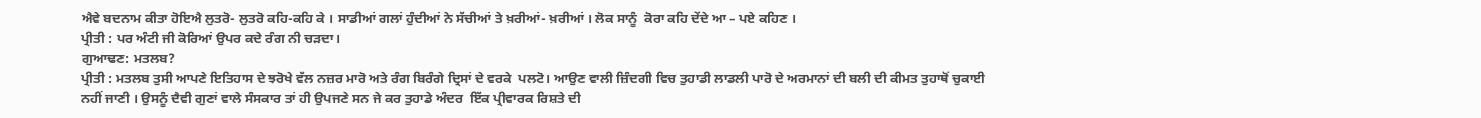ਐਵੇ ਬਦਨਾਮ ਕੀਤਾ ਹੋਇਐ ਲੁਤਰੋ- ਲੁਤਰੋ ਕਹਿ-ਕਹਿ ਕੇ । ਸਾਡੀਆਂ ਗਲਾਂ ਹੁੰਦੀਆਂ ਨੇ ਸੱਚੀਆਂ ਤੇ ਖ਼ਰੀਆਂ- ਖ਼ਰੀਆਂ । ਲੋਕ ਸਾਨੂੰ  ਕੋਰਾ ਕਹਿ ਦੇਂਦੇ ਆ – ਪਏ ਕਹਿਣ ।
ਪ੍ਰੀਤੀ : ਪਰ ਅੰਟੀ ਜੀ ਕੋਰਿਆਂ ਉਪਰ ਕਦੇ ਰੰਗ ਨੀ ਚੜਦਾ।
ਗੁਆਢਣ: ਮਤਲਬ?
ਪ੍ਰੀਤੀ : ਮਤਲਬ ਤੁਸੀ ਆਪਣੇ ਇਤਿਹਾਸ ਦੇ ਝਰੋਖੇ ਵੱਲ ਨਜ਼ਰ ਮਾਰੋ ਅਤੇ ਰੰਗ ਬਿਰੰਗੇ ਦ੍ਰਿਸਾਂ ਦੇ ਵਰਕੇ  ਪਲਟੋ। ਆਉਣ ਵਾਲੀ ਜ਼ਿੰਦਗੀ ਵਿਚ ਤੁਹਾਡੀ ਲਾਡਲੀ ਪਾਰੋ ਦੇ ਅਰਮਾਨਾਂ ਦੀ ਬਲੀ ਦੀ ਕੀਮਤ ਤੁਹਾਥੋਂ ਚੁਕਾਈ ਨਹੀਂ ਜਾਣੀ । ਉਸਨੂੰ ਦੈਵੀ ਗੁਣਾਂ ਵਾਲੇ ਸੰਸਕਾਰ ਤਾਂ ਹੀ ਉਪਜਣੇ ਸਨ ਜੇ ਕਰ ਤੁਹਾਡੇ ਅੰਦਰ  ਇੱਕ ਪ੍ਰੀਵਾਰਕ ਰਿਸ਼ਤੇ ਦੀ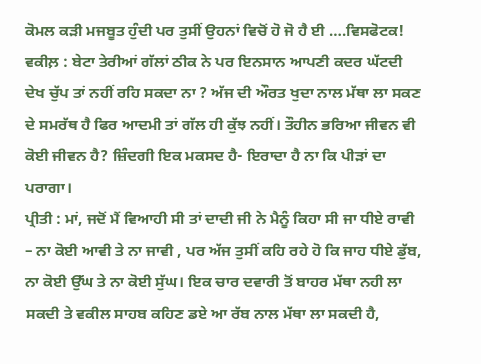ਕੋਮਲ ਕੜੀ ਮਜਬੂਤ ਹੁੰਦੀ ਪਰ ਤੁਸੀਂ ਉਹਨਾਂ ਵਿਚੋਂ ਹੋ ਜੋ ਹੈ ਈ ….ਵਿਸਫੋਟਕ!
ਵਕੀਲ਼ : ਬੇਟਾ ਤੇਰੀਆਂ ਗੱਲਾਂ ਠੀਕ ਨੇ ਪਰ ਇਨਸਾਨ ਆਪਣੀ ਕਦਰ ਘੱਟਦੀ ਦੇਖ ਚੁੱਪ ਤਾਂ ਨਹੀਂ ਰਹਿ ਸਕਦਾ ਨਾ ? ਅੱਜ ਦੀ ਔਰਤ ਖੁਦਾ ਨਾਲ ਮੱਥਾ ਲਾ ਸਕਣ ਦੇ ਸਮਰੱਥ ਹੈ ਫਿਰ ਆਦਮੀ ਤਾਂ ਗੱਲ ਹੀ ਕੁੱਝ ਨਹੀਂ। ਤੌਹੀਨ ਭਰਿਆ ਜੀਵਨ ਵੀ ਕੋਈ ਜੀਵਨ ਹੈ? ਜ਼ਿੰਦਗੀ ਇਕ ਮਕਸਦ ਹੈ- ਇਰਾਦਾ ਹੈ ਨਾ ਕਿ ਪੀੜਾਂ ਦਾ ਪਰਾਗਾ।
ਪ੍ਰੀਤੀ : ਮਾਂ, ਜਦੋਂ ਮੈਂ ਵਿਆਹੀ ਸੀ ਤਾਂ ਦਾਦੀ ਜੀ ਨੇ ਮੈਨੂੰ ਕਿਹਾ ਸੀ ਜਾ ਧੀਏ ਰਾਵੀ – ਨਾ ਕੋਈ ਆਵੀ ਤੇ ਨਾ ਜਾਵੀ , ਪਰ ਅੱਜ ਤੁਸੀਂ ਕਹਿ ਰਹੇ ਹੋ ਕਿ ਜਾਹ ਧੀਏ ਡੁੱਬ, ਨਾ ਕੋਈ ਉੱਘ ਤੇ ਨਾ ਕੋਈ ਸੁੱਘ। ਇਕ ਚਾਰ ਦਵਾਰੀ ਤੋਂ ਬਾਹਰ ਮੱਥਾ ਨਹੀ ਲਾ ਸਕਦੀ ਤੇ ਵਕੀਲ ਸਾਹਬ ਕਹਿਣ ਡਏ ਆ ਰੱਬ ਨਾਲ ਮੱਥਾ ਲਾ ਸਕਦੀ ਹੈ,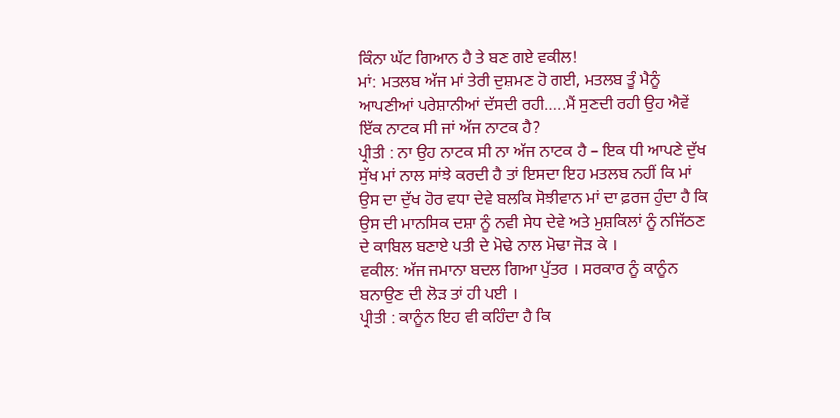ਕਿੰਨਾ ਘੱਟ ਗਿਆਨ ਹੈ ਤੇ ਬਣ ਗਏ ਵਕੀਲ!
ਮਾਂ: ਮਤਲਬ ਅੱਜ ਮਾਂ ਤੇਰੀ ਦੁਸ਼ਮਣ ਹੋ ਗਈ, ਮਤਲਬ ਤੂੰ ਮੈਨੂੰ ਆਪਣੀਆਂ ਪਰੇਸ਼ਾਨੀਆਂ ਦੱਸਦੀ ਰਹੀ…..ਮੈਂ ਸੁਣਦੀ ਰਹੀ ਉਹ ਐਵੇਂ ਇੱਕ ਨਾਟਕ ਸੀ ਜਾਂ ਅੱਜ ਨਾਟਕ ਹੈ?
ਪ੍ਰੀਤੀ : ਨਾ ਉਹ ਨਾਟਕ ਸੀ ਨਾ ਅੱਜ ਨਾਟਕ ਹੈ – ਇਕ ਧੀ ਆਪਣੇ ਦੁੱਖ ਸੁੱਖ ਮਾਂ ਨਾਲ ਸਾਂਝੇ ਕਰਦੀ ਹੈ ਤਾਂ ਇਸਦਾ ਇਹ ਮਤਲਬ ਨਹੀਂ ਕਿ ਮਾਂ ਉਸ ਦਾ ਦੁੱਖ ਹੋਰ ਵਧਾ ਦੇਵੇ ਬਲਕਿ ਸੋਝੀਵਾਨ ਮਾਂ ਦਾ ਫ਼ਰਜ ਹੁੰਦਾ ਹੈ ਕਿ ਉਸ ਦੀ ਮਾਨਸਿਕ ਦਸ਼ਾ ਨੂੰ ਨਵੀ ਸੇਧ ਦੇਵੇ ਅਤੇ ਮੁਸ਼ਕਿਲਾਂ ਨੂੰ ਨਜਿੱਠਣ ਦੇ ਕਾਬਿਲ ਬਣਾਏ ਪਤੀ ਦੇ ਮੋਢੇ ਨਾਲ ਮੋਢਾ ਜੋੜ ਕੇ ।
ਵਕੀਲ: ਅੱਜ ਜਮਾਨਾ ਬਦਲ ਗਿਆ ਪੁੱਤਰ । ਸਰਕਾਰ ਨੂੰ ਕਾਨੂੰਨ ਬਨਾਉਣ ਦੀ ਲੋੜ ਤਾਂ ਹੀ ਪਈ ।
ਪ੍ਰੀਤੀ : ਕਾਨੂੰਨ ਇਹ ਵੀ ਕਹਿੰਦਾ ਹੈ ਕਿ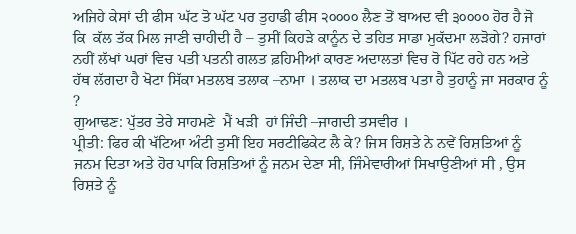ਅਜਿਹੇ ਕੇਸਾਂ ਦੀ ਫੀਸ ਘੱਟ ਤੋ ਘੱਟ ਪਰ ਤੁਹਾਡੀ ਫੀਸ ੨੦੦੦੦ ਲੈਣ ਤੋਂ ਬਾਅਦ ਵੀ ੩੦੦੦੦ ਹੋਰ ਹੈ ਜੋ ਕਿ  ਕੱਲ ਤੱਕ ਮਿਲ ਜਾਣੀ ਚਾਹੀਦੀ ਹੈ – ਤੁਸੀਂ ਕਿਹੜੇ ਕਾਨੂੰਨ ਦੇ ਤਹਿਤ ਸਾਡਾ ਮੁਕੱਦਮਾ ਲੜੋਗੇ? ਹਜਾਰਾਂ ਨਹੀਂ ਲੱਖਾਂ ਘਰਾਂ ਵਿਚ ਪਤੀ ਪਤਨੀ ਗਲਤ ਫ਼ਹਿਮੀਆਂ ਕਾਰਣ ਅਦਾਲਤਾਂ ਵਿਚ ਰੋ ਪਿੱਟ ਰਹੇ ਹਨ ਅਤੇ ਹੱਥ ਲੱਗਦਾ ਹੈ ਖੋਟਾ ਸਿੱਕਾ ਮਤਲਬ ਤਲਾਕ –ਨਾਮਾ । ਤਲਾਕ ਦਾ ਮਤਲਬ ਪਤਾ ਹੈ ਤੁਹਾਨੂੰ ਜਾ ਸਰਕਾਰ ਨੂੰ ?
ਗੁਆਢਣ: ਪੁੱਤਰ ਤੇਰੇ ਸਾਹਮਣੇ  ਮੈਂ ਖੜੀ  ਹਾਂ ਜਿੰਦੀ –ਜਾਗਦੀ ਤਸਵੀਰ ।
ਪ੍ਰੀਤੀ: ਫਿਰ ਕੀ ਖੱਟਿਆ ਅੰਟੀ ਤੁਸੀਂ ਇਹ ਸਰਟੀਫਿਕੇਟ ਲੈ ਕੇ? ਜਿਸ ਰਿਸ਼ਤੇ ਨੇ ਨਵੇਂ ਰਿਸ਼ਤਿਆਂ ਨੂੰ ਜਨਮ ਦਿਤਾ ਅਤੇ ਹੋਰ ਪਾਕਿ ਰਿਸ਼ਤਿਆਂ ਨੂੰ ਜਨਮ ਦੇਣਾ ਸੀ, ਜਿੰਮੇਵਾਰੀਆਂ ਸਿਖਾਉਣੀਆਂ ਸੀ , ਉਸ ਰਿਸ਼ਤੇ ਨੂੰ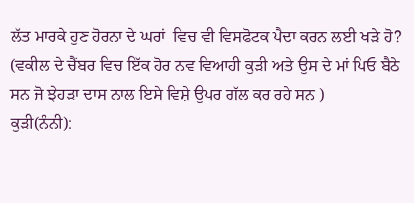ਲੱਤ ਮਾਰਕੇ ਹੁਣ ਹੋਰਨਾ ਦੇ ਘਰਾਂ  ਵਿਚ ਵੀ ਵਿਸਫੋਟਕ ਪੈਦਾ ਕਰਨ ਲਈ ਖੜੇ ਹੋ?
(ਵਕੀਲ ਦੇ ਚੈਂਬਰ ਵਿਚ ਇੱਕ ਹੋਰ ਨਵ ਵਿਆਹੀ ਕੁੜੀ ਅਤੇ ਉਸ ਦੇ ਮਾਂ ਪਿਓ ਬੈਠੇ ਸਨ ਜੋ ਝੇਹੜਾ ਦਾਸ ਨਾਲ ਇਸੇ ਵਿਸ਼ੇ ਉਪਰ ਗੱਲ ਕਰ ਰਹੇ ਸਨ )
ਕੁੜੀ(ਨੰਨੀ):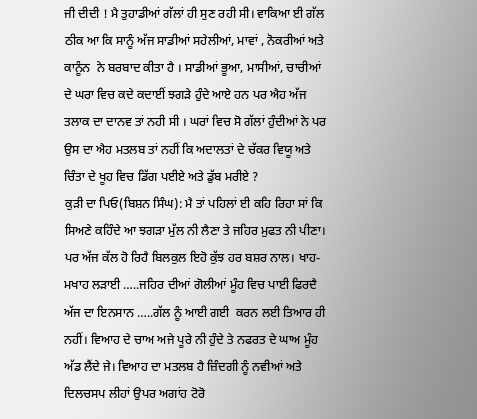ਜੀ ਦੀਦੀ ! ਮੈ ਤੁਹਾਡੀਆਂ ਗੱਲਾਂ ਹੀ ਸੁਣ ਰਹੀ ਸੀ। ਵਾਕਿਆ ਈ ਗੱਲ ਠੀਕ ਆ ਕਿ ਸਾਨੂੰ ਅੱਜ ਸਾਡੀਆਂ ਸਹੇਲੀਆਂ, ਮਾਵਾਂ , ਨੋਕਰੀਆਂ ਅਤੇ ਕਾਨੂੰਨ  ਨੇ ਬਰਬਾਦ ਕੀਤਾ ਹੈ । ਸਾਡੀਆਂ ਭੂਆ, ਮਾਸੀਆਂ, ਚਾਚੀਆਂ ਦੇ ਘਰਾ ਵਿਚ ਕਦੇ ਕਦਾਈਂ ਝਗੜੇ ਹੁੰਦੇ ਆਏ ਹਨ ਪਰ ਐਹ ਅੱਜ ਤਲਾਕ ਦਾ ਦਾਨਵ ਤਾਂ ਨਹੀ ਸੀ । ਘਰਾਂ ਵਿਚ ਸੋ ਗੱਲਾਂ ਹੁੰਦੀਆਂ ਨੇ ਪਰ ਉਸ ਦਾ ਐਹ ਮਤਲਬ ਤਾਂ ਨਹੀਂ ਕਿ ਅਦਾਲਤਾਂ ਦੇ ਚੱਕਰ ਵਿਯੂ ਅਤੇ ਚਿੰਤਾ ਦੇ ਖੂਹ ਵਿਚ ਡਿੱਗ ਪਈਏ ਅਤੇ ਡੁੱਬ ਮਰੀਏ ?
ਕੁੜੀ ਦਾ ਪਿਓ(ਬਿਸ਼ਨ ਸਿੰਘ): ਮੈ ਤਾਂ ਪਹਿਲਾਂ ਈ ਕਹਿ ਰਿਹਾ ਸਾਂ ਕਿ ਸਿਅਣੇ ਕਹਿੰਦੇ ਆ ਝਗੜਾ ਮੁੱਲ ਨੀ ਲੈਣਾ ਤੇ ਜਹਿਰ ਮੁਫਤ ਨੀ ਪੀਣਾ। ਪਰ ਅੱਜ ਕੱਲ ਹੋ ਰਿਹੈ ਬਿਲਕੁਲ ਇਹੋ ਕੁੱਝ ਹਰ ਬਸ਼ਰ ਨਾਲ। ਖਾਹ- ਮਖਾਹ ਲੜਾਈ …..ਜਹਿਰ ਦੀਆਂ ਗੋਲੀਆਂ ਮੂੰਹ ਵਿਚ ਪਾਈ ਫਿਰਦੈ ਅੱਜ ਦਾ ਇਨਸਾਨ …..ਗੱਲ ਨੂੰ ਆਈ ਗਈ  ਕਰਨ ਲਈ ਤਿਆਰ ਹੀ ਨਹੀਂ। ਵਿਆਹ ਦੇ ਚਾਅ ਅਜੇ ਪੂਰੇ ਨੀ ਹੁੰਦੇ ਤੇ ਨਫਰਤ ਦੇ ਘਾਅ ਮੂੰਹ ਅੱਡ ਲੈਂਦੇ ਜੇ। ਵਿਆਹ ਦਾ ਮਤਲਬ ਹੈ ਜ਼ਿੰਦਗੀ ਨੂੰ ਨਵੀਆਂ ਅਤੇ ਦਿਲਚਸਪ ਲੀਹਾਂ ਉਪਰ ਅਗਾਂਹ ਟੋਰੋ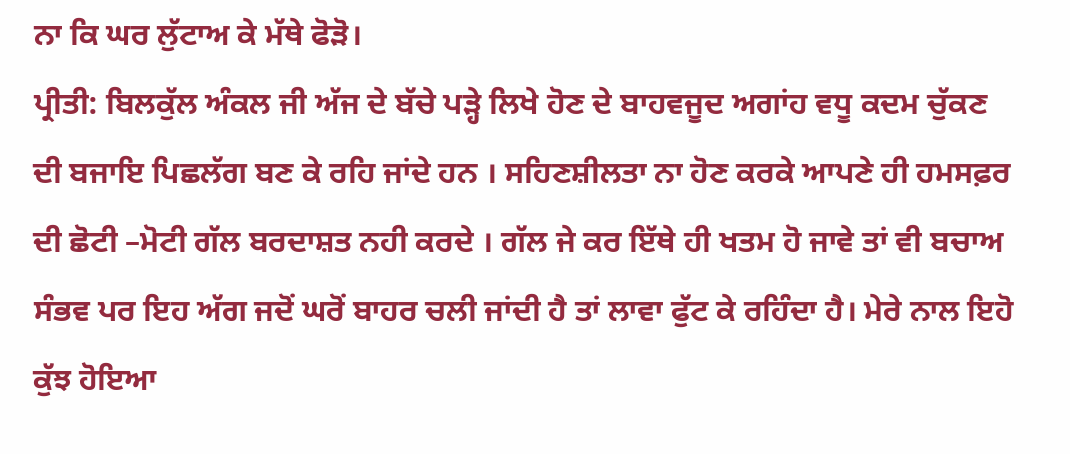ਨਾ ਕਿ ਘਰ ਲੁੱਟਾਅ ਕੇ ਮੱਥੇ ਫੋੜੋ।
ਪ੍ਰੀਤੀ: ਬਿਲਕੁੱਲ ਅੰਕਲ ਜੀ ਅੱਜ ਦੇ ਬੱਚੇ ਪੜ੍ਹੇ ਲਿਖੇ ਹੋਣ ਦੇ ਬਾਹਵਜੂਦ ਅਗਾਂਹ ਵਧੂ ਕਦਮ ਚੁੱਕਣ ਦੀ ਬਜਾਇ ਪਿਛਲੱਗ ਬਣ ਕੇ ਰਹਿ ਜਾਂਦੇ ਹਨ । ਸਹਿਣਸ਼ੀਲਤਾ ਨਾ ਹੋਣ ਕਰਕੇ ਆਪਣੇ ਹੀ ਹਮਸਫ਼ਰ ਦੀ ਛੋਟੀ –ਮੋਟੀ ਗੱਲ ਬਰਦਾਸ਼ਤ ਨਹੀ ਕਰਦੇ । ਗੱਲ ਜੇ ਕਰ ਇੱਥੇ ਹੀ ਖਤਮ ਹੋ ਜਾਵੇ ਤਾਂ ਵੀ ਬਚਾਅ ਸੰਭਵ ਪਰ ਇਹ ਅੱਗ ਜਦੋਂ ਘਰੋਂ ਬਾਹਰ ਚਲੀ ਜਾਂਦੀ ਹੈ ਤਾਂ ਲਾਵਾ ਫੁੱਟ ਕੇ ਰਹਿੰਦਾ ਹੈ। ਮੇਰੇ ਨਾਲ ਇਹੋ ਕੁੱਝ ਹੋਇਆ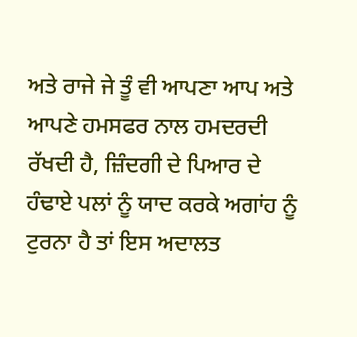ਅਤੇ ਰਾਜੇ ਜੇ ਤੂੰ ਵੀ ਆਪਣਾ ਆਪ ਅਤੇ ਆਪਣੇ ਹਮਸਫਰ ਨਾਲ ਹਮਦਰਦੀ ਰੱਖਦੀ ਹੈ, ਜ਼ਿੰਦਗੀ ਦੇ ਪਿਆਰ ਦੇ ਹੰਢਾਏ ਪਲਾਂ ਨੂੰ ਯਾਦ ਕਰਕੇ ਅਗਾਂਹ ਨੂੰ ਟੁਰਨਾ ਹੈ ਤਾਂ ਇਸ ਅਦਾਲਤ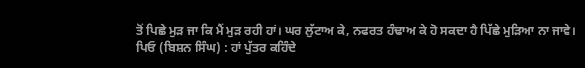ਤੋਂ ਪਿਛੇ ਮੁੜ ਜਾ ਕਿ ਮੈਂ ਮੁੜ ਰਹੀ ਹਾਂ। ਘਰ ਲੁੱਟਾਅ ਕੇ, ਨਫਰਤ ਹੰਢਾਅ ਕੇ ਹੋ ਸਕਦਾ ਹੈ ਪਿੱਛੇ ਮੁੜਿਆ ਨਾ ਜਾਵੇ।
ਪਿਓ (ਬਿਸ਼ਨ ਸਿੰਘ) : ਹਾਂ ਪੁੱਤਰ ਕਹਿੰਦੇ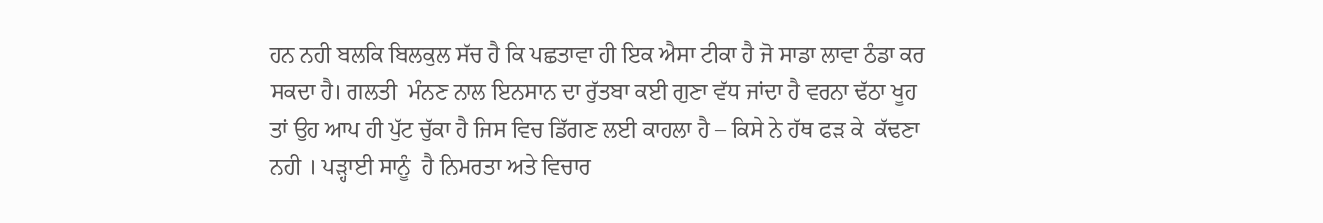ਹਨ ਨਹੀ ਬਲਕਿ ਬਿਲਕੁਲ ਸੱਚ ਹੈ ਕਿ ਪਛਤਾਵਾ ਹੀ ਇਕ ਐਸਾ ਟੀਕਾ ਹੈ ਜੋ ਸਾਡਾ ਲਾਵਾ ਠੰਡਾ ਕਰ ਸਕਦਾ ਹੈ। ਗਲਤੀ  ਮੰਨਣ ਨਾਲ ਇਨਸਾਨ ਦਾ ਰੁੱਤਬਾ ਕਈ ਗੁਣਾ ਵੱਧ ਜਾਂਦਾ ਹੈ ਵਰਨਾ ਢੱਠਾ ਖੂਹ ਤਾਂ ਉਹ ਆਪ ਹੀ ਪੁੱਟ ਚੁੱਕਾ ਹੈ ਜਿਸ ਵਿਚ ਡਿੱਗਣ ਲਈ ਕਾਹਲਾ ਹੈ – ਕਿਸੇ ਨੇ ਹੱਥ ਫੜ ਕੇ  ਕੱਢਣਾ ਨਹੀ । ਪੜ੍ਹਾਈ ਸਾਨੂੰ  ਹੈ ਨਿਮਰਤਾ ਅਤੇ ਵਿਚਾਰ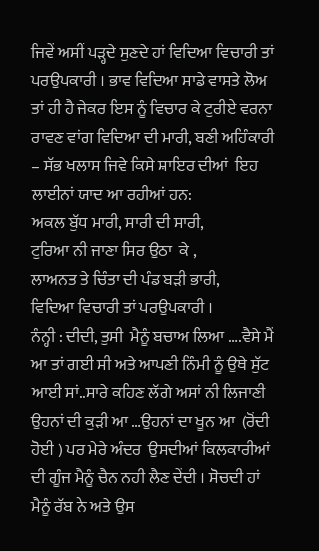ਜਿਵੇਂ ਅਸੀਂ ਪੜ੍ਹਦੇ ਸੁਣਦੇ ਹਾਂ ਵਿਦਿਆ ਵਿਚਾਰੀ ਤਾਂ ਪਰਉਪਕਾਰੀ । ਭਾਵ ਵਿਦਿਆ ਸਾਡੇ ਵਾਸਤੇ ਲੋਅ ਤਾਂ ਹੀ ਹੈ ਜੇਕਰ ਇਸ ਨੂੰ ਵਿਚਾਰ ਕੇ ਟੁਰੀਏ ਵਰਨਾ ਰਾਵਣ ਵਾਂਗ ਵਿਦਿਆ ਦੀ ਮਾਰੀ, ਬਣੀ ਅਹਿੰਕਾਰੀ – ਸੱਭ ਖਲਾਸ ਜਿਵੇ ਕਿਸੇ ਸ਼ਾਇਰ ਦੀਆਂ  ਇਹ ਲਾਈਨਾਂ ਯਾਦ ਆ ਰਹੀਆਂ ਹਨ:
ਅਕਲ ਬੁੱਧ ਮਾਰੀ, ਸਾਰੀ ਦੀ ਸਾਰੀ,
ਟੁਰਿਆ ਨੀ ਜਾਣਾ ਸਿਰ ਉਠਾ  ਕੇ ,
ਲਾਅਨਤ ਤੇ ਚਿੰਤਾ ਦੀ ਪੰਡ ਬੜੀ ਭਾਰੀ,
ਵਿਦਿਆ ਵਿਚਾਰੀ ਤਾਂ ਪਰਉਪਕਾਰੀ ।
ਨੰਨ੍ਹੀ : ਦੀਦੀ, ਤੁਸੀ  ਮੈਨੂੰ ਬਚਾਅ ਲਿਆ ….ਵੈਸੇ ਮੈਂ ਆ ਤਾਂ ਗਈ ਸੀ ਅਤੇ ਆਪਣੀ ਨਿੰਮੀ ਨੂੰ ਉਥੇ ਸੁੱਟ ਆਈ ਸਾਂ..ਸਾਰੇ ਕਹਿਣ ਲੱਗੇ ਅਸਾਂ ਨੀ ਲਿਜਾਣੀ ਉਹਨਾਂ ਦੀ ਕੁੜੀ ਆ …ਉਹਨਾਂ ਦਾ ਖੂਨ ਆ  (ਰੋਂਦੀ ਹੋਈ ) ਪਰ ਮੇਰੇ ਅੰਦਰ  ਉਸਦੀਆਂ ਕਿਲਕਾਰੀਆਂ ਦੀ ਗੂੰਜ ਮੈਨੂੰ ਚੈਨ ਨਹੀ ਲੈਣ ਦੇਂਦੀ । ਸੋਚਦੀ ਹਾਂ ਮੈਨੂੰ ਰੱਬ ਨੇ ਅਤੇ ਉਸ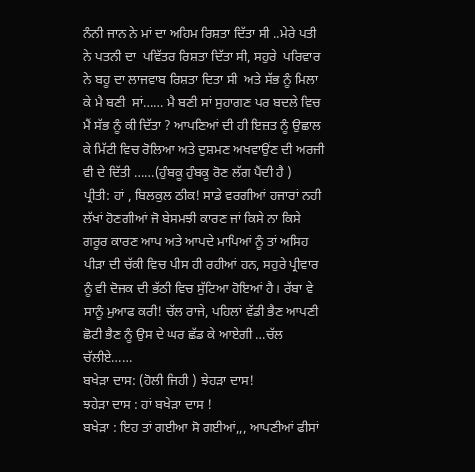ਨੰਨੀ ਜਾਨ ਨੇ ਮਾਂ ਦਾ ਅਹਿਮ ਰਿਸ਼ਤਾ ਦਿੱਤਾ ਸੀ ..ਮੇਰੇ ਪਤੀ ਨੇ ਪਤਨੀ ਦਾ  ਪਵਿੱਤਰ ਰਿਸ਼ਤਾ ਦਿੱਤਾ ਸੀ, ਸਹੁਰੇ  ਪਰਿਵਾਰ ਨੇ ਬਹੂ ਦਾ ਲਾਜਵਾਬ ਰਿਸ਼ਤਾ ਦਿਤਾ ਸੀ  ਅਤੇ ਸੱਭ ਨੂੰ ਮਿਲਾ ਕੇ ਮੈ ਬਣੀ  ਸਾਂ…… ਮੈ ਬਣੀ ਸਾਂ ਸੁਹਾਗਣ ਪਰ ਬਦਲੇ ਵਿਚ ਮੈਂ ਸੱਭ ਨੂੰ ਕੀ ਦਿੱਤਾ ? ਆਪਣਿਆਂ ਦੀ ਹੀ ਇਜ਼ਤ ਨੂੰ ਉਛਾਲ ਕੇ ਮਿੱਟੀ ਵਿਚ ਰੋਲਿਆ ਅਤੇ ਦੁਸ਼ਮਣ ਅਖਵਾਉਂਣ ਦੀ ਅਰਜੀ ਵੀ ਦੇ ਦਿੱਤੀ ……(ਹੁੰਬਕੂ ਹੁੰਬਕੂ ਰੋਣ ਲੱਗ ਪੈਂਦੀ ਹੈ )
ਪ੍ਰੀਤੀ: ਹਾਂ , ਬਿਲਕੁਲ ਠੀਕ! ਸਾਡੇ ਵਰਗੀਆਂ ਹਜਾਰਾਂ ਨਹੀ ਲੱਖਾਂ ਹੋਣਗੀਆਂ ਜੋ ਬੇਸਮਝੀ ਕਾਰਣ ਜਾਂ ਕਿਸੇ ਨਾ ਕਿਸੇ ਗਰੂਰ ਕਾਰਣ ਆਪ ਅਤੇ ਆਪਦੇ ਮਾਪਿਆਂ ਨੂੰ ਤਾਂ ਅਸਿਹ ਪੀੜਾ ਦੀ ਚੱਕੀ ਵਿਚ ਪੀਸ ਹੀ ਰਹੀਆਂ ਹਨ, ਸਹੁਰੇ ਪ੍ਰੀਵਾਰ ਨੂੰ ਵੀ ਦੋਜਕ ਦੀ ਭੱਠੀ ਵਿਚ ਸੁੱਟਿਆ ਹੋਇਆਂ ਹੈ। ਰੱਬਾ ਵੇ ਸਾਨੂੰ ਮੁਆਫ ਕਰੀ! ਚੱਲ ਰਾਜੇ, ਪਹਿਲਾਂ ਵੱਡੀ ਭੈਣ ਆਪਣੀ  ਛੋਟੀ ਭੈਣ ਨੂੰ ਉਸ ਦੇ ਘਰ ਛੱਡ ਕੇ ਆਏਗੀ …ਚੱਲ ਚੱਲੀਏ……
ਬਖੇੜਾ ਦਾਸ: (ਹੋਲੀ ਜਿਹੀ ) ਝੇਹੜਾ ਦਾਸ!
ਝਹੇੜਾ ਦਾਸ : ਹਾਂ ਬਖੇੜਾ ਦਾਸ !
ਬਖੇੜਾ : ਇਹ ਤਾਂ ਗਈਆ ਸੋ ਗਈਆਂ,,, ਆਪਣੀਆਂ ਫੀਸਾਂ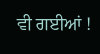ਵੀ ਗਈਆਂ !